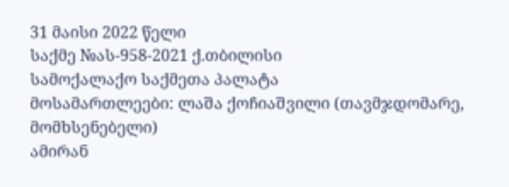31 მაისი 2022 წელი
საქმე №ას-958-2021 ქ.თბილისი
სამოქალაქო საქმეთა პალატა
მოსამართლეები: ლაშა ქოჩიაშვილი (თავმჯდომარე, მომხსენებელი)
ამირან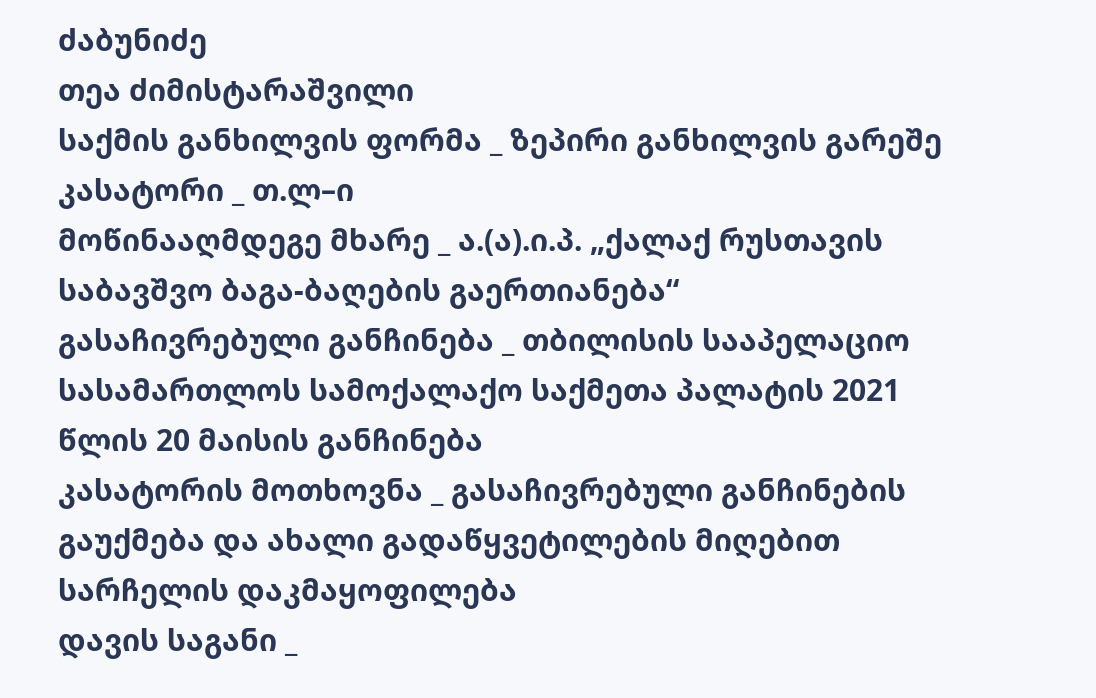ძაბუნიძე
თეა ძიმისტარაშვილი
საქმის განხილვის ფორმა _ ზეპირი განხილვის გარეშე
კასატორი _ თ.ლ–ი
მოწინააღმდეგე მხარე _ ა.(ა).ი.პ. „ქალაქ რუსთავის საბავშვო ბაგა-ბაღების გაერთიანება“
გასაჩივრებული განჩინება _ თბილისის სააპელაციო სასამართლოს სამოქალაქო საქმეთა პალატის 2021 წლის 20 მაისის განჩინება
კასატორის მოთხოვნა _ გასაჩივრებული განჩინების გაუქმება და ახალი გადაწყვეტილების მიღებით სარჩელის დაკმაყოფილება
დავის საგანი _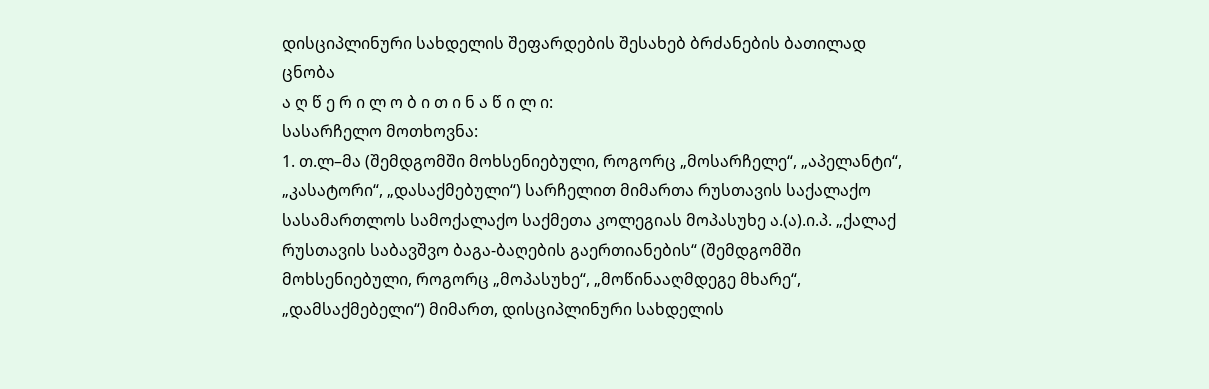დისციპლინური სახდელის შეფარდების შესახებ ბრძანების ბათილად ცნობა
ა ღ წ ე რ ი ლ ო ბ ი თ ი ნ ა წ ი ლ ი:
სასარჩელო მოთხოვნა:
1. თ.ლ–მა (შემდგომში მოხსენიებული, როგორც „მოსარჩელე“, „აპელანტი“, „კასატორი“, „დასაქმებული“) სარჩელით მიმართა რუსთავის საქალაქო სასამართლოს სამოქალაქო საქმეთა კოლეგიას მოპასუხე ა.(ა).ი.პ. „ქალაქ რუსთავის საბავშვო ბაგა-ბაღების გაერთიანების“ (შემდგომში მოხსენიებული, როგორც „მოპასუხე“, „მოწინააღმდეგე მხარე“, „დამსაქმებელი“) მიმართ, დისციპლინური სახდელის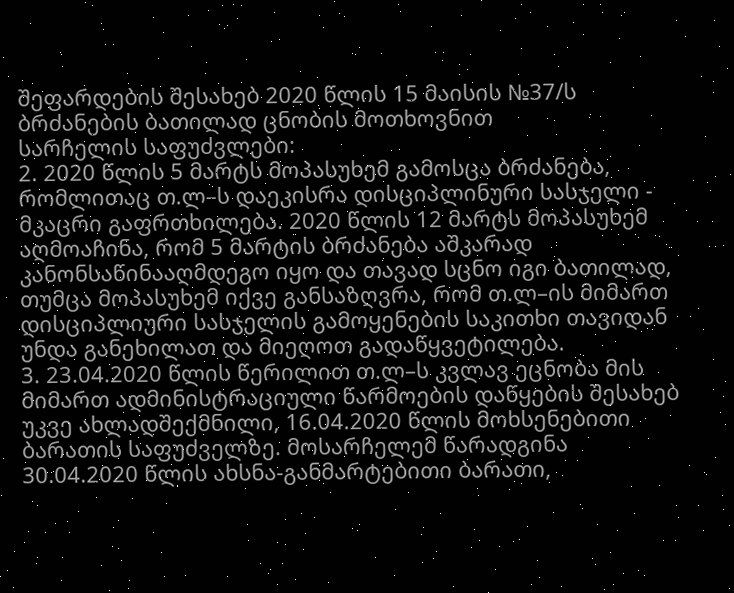შეფარდების შესახებ 2020 წლის 15 მაისის №37/ს ბრძანების ბათილად ცნობის მოთხოვნით
სარჩელის საფუძვლები:
2. 2020 წლის 5 მარტს მოპასუხემ გამოსცა ბრძანება, რომლითაც თ.ლ–ს დაეკისრა დისციპლინური სასჯელი - მკაცრი გაფრთხილება. 2020 წლის 12 მარტს მოპასუხემ აღმოაჩინა, რომ 5 მარტის ბრძანება აშკარად კანონსაწინააღმდეგო იყო და თავად სცნო იგი ბათილად, თუმცა მოპასუხემ იქვე განსაზღვრა, რომ თ.ლ–ის მიმართ დისციპლიური სასჯელის გამოყენების საკითხი თავიდან უნდა განეხილათ და მიეღოთ გადაწყვეტილება.
3. 23.04.2020 წლის წერილით თ.ლ–ს კვლავ ეცნობა მის მიმართ ადმინისტრაციული წარმოების დაწყების შესახებ უკვე ახლადშექმნილი, 16.04.2020 წლის მოხსენებითი ბარათის საფუძველზე. მოსარჩელემ წარადგინა 30.04.2020 წლის ახსნა-განმარტებითი ბარათი,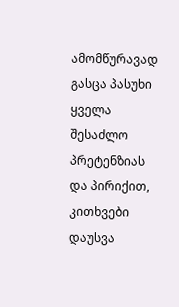ამომწურავად გასცა პასუხი ყველა შესაძლო პრეტენზიას და პირიქით, კითხვები დაუსვა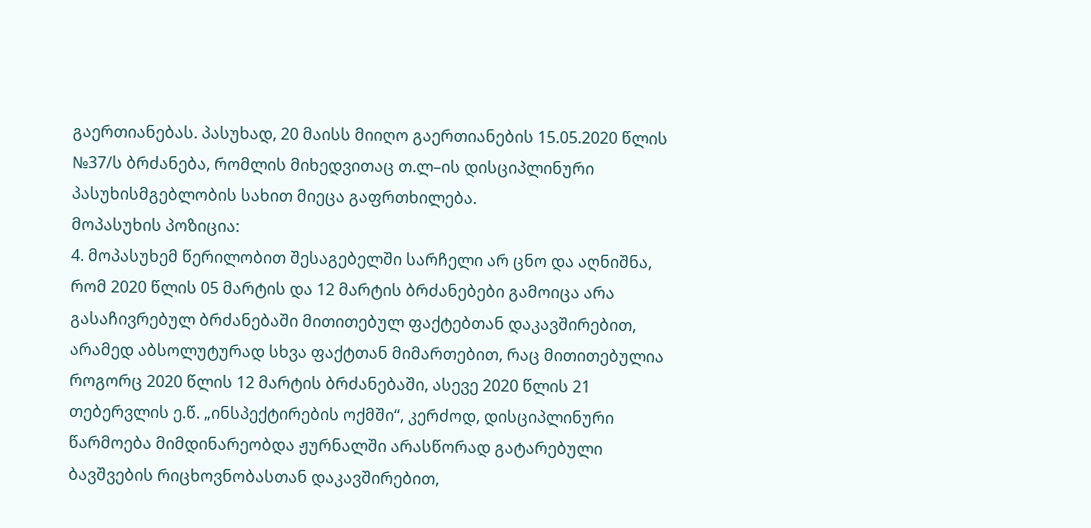გაერთიანებას. პასუხად, 20 მაისს მიიღო გაერთიანების 15.05.2020 წლის №37/ს ბრძანება, რომლის მიხედვითაც თ.ლ–ის დისციპლინური პასუხისმგებლობის სახით მიეცა გაფრთხილება.
მოპასუხის პოზიცია:
4. მოპასუხემ წერილობით შესაგებელში სარჩელი არ ცნო და აღნიშნა, რომ 2020 წლის 05 მარტის და 12 მარტის ბრძანებები გამოიცა არა გასაჩივრებულ ბრძანებაში მითითებულ ფაქტებთან დაკავშირებით, არამედ აბსოლუტურად სხვა ფაქტთან მიმართებით, რაც მითითებულია როგორც 2020 წლის 12 მარტის ბრძანებაში, ასევე 2020 წლის 21 თებერვლის ე.წ. „ინსპექტირების ოქმში“, კერძოდ, დისციპლინური წარმოება მიმდინარეობდა ჟურნალში არასწორად გატარებული ბავშვების რიცხოვნობასთან დაკავშირებით,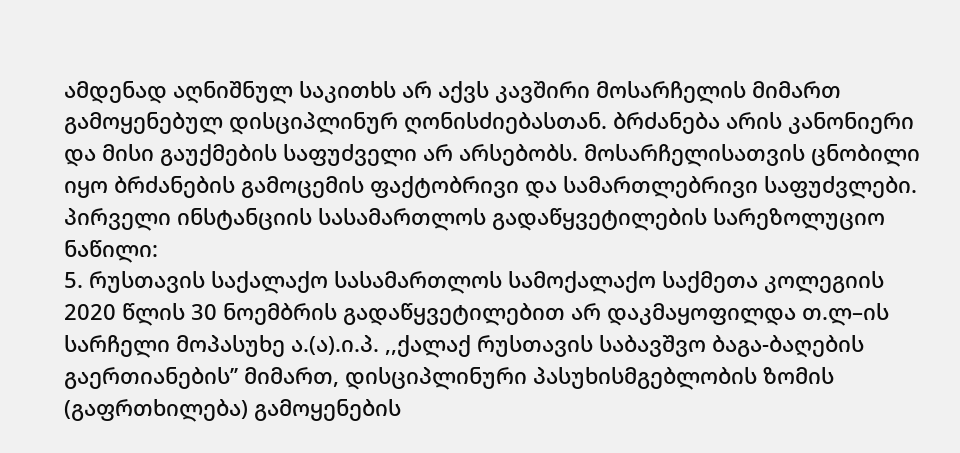ამდენად აღნიშნულ საკითხს არ აქვს კავშირი მოსარჩელის მიმართ გამოყენებულ დისციპლინურ ღონისძიებასთან. ბრძანება არის კანონიერი და მისი გაუქმების საფუძველი არ არსებობს. მოსარჩელისათვის ცნობილი იყო ბრძანების გამოცემის ფაქტობრივი და სამართლებრივი საფუძვლები.
პირველი ინსტანციის სასამართლოს გადაწყვეტილების სარეზოლუციო ნაწილი:
5. რუსთავის საქალაქო სასამართლოს სამოქალაქო საქმეთა კოლეგიის 2020 წლის 30 ნოემბრის გადაწყვეტილებით არ დაკმაყოფილდა თ.ლ–ის სარჩელი მოპასუხე ა.(ა).ი.პ. ,,ქალაქ რუსთავის საბავშვო ბაგა-ბაღების გაერთიანების’’ მიმართ, დისციპლინური პასუხისმგებლობის ზომის (გაფრთხილება) გამოყენების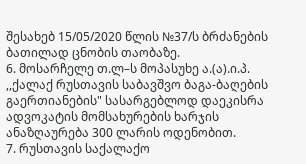შესახებ 15/05/2020 წლის №37/ს ბრძანების ბათილად ცნობის თაობაზე.
6. მოსარჩელე თ.ლ–ს მოპასუხე ა.(ა).ი.პ. ,,ქალაქ რუსთავის საბავშვო ბაგა-ბაღების გაერთიანების" სასარგებლოდ დაეკისრა ადვოკატის მომსახურების ხარჯის ანაზღაურება 300 ლარის ოდენობით.
7. რუსთავის საქალაქო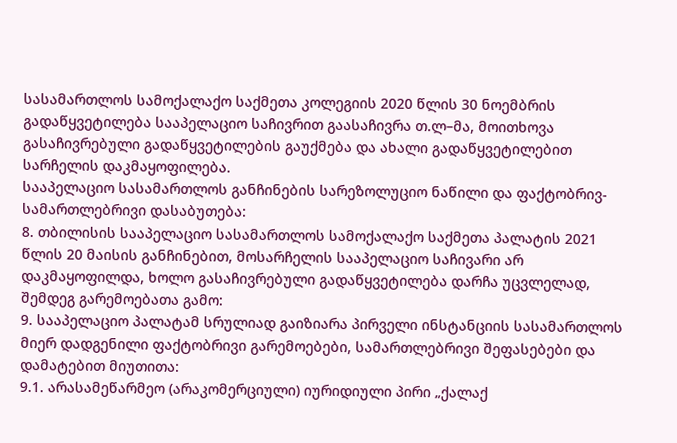სასამართლოს სამოქალაქო საქმეთა კოლეგიის 2020 წლის 30 ნოემბრის გადაწყვეტილება სააპელაციო საჩივრით გაასაჩივრა თ.ლ–მა, მოითხოვა გასაჩივრებული გადაწყვეტილების გაუქმება და ახალი გადაწყვეტილებით სარჩელის დაკმაყოფილება.
სააპელაციო სასამართლოს განჩინების სარეზოლუციო ნაწილი და ფაქტობრივ-სამართლებრივი დასაბუთება:
8. თბილისის სააპელაციო სასამართლოს სამოქალაქო საქმეთა პალატის 2021 წლის 20 მაისის განჩინებით, მოსარჩელის სააპელაციო საჩივარი არ დაკმაყოფილდა, ხოლო გასაჩივრებული გადაწყვეტილება დარჩა უცვლელად, შემდეგ გარემოებათა გამო:
9. სააპელაციო პალატამ სრულიად გაიზიარა პირველი ინსტანციის სასამართლოს მიერ დადგენილი ფაქტობრივი გარემოებები, სამართლებრივი შეფასებები და დამატებით მიუთითა:
9.1. არასამეწარმეო (არაკომერციული) იურიდიული პირი „ქალაქ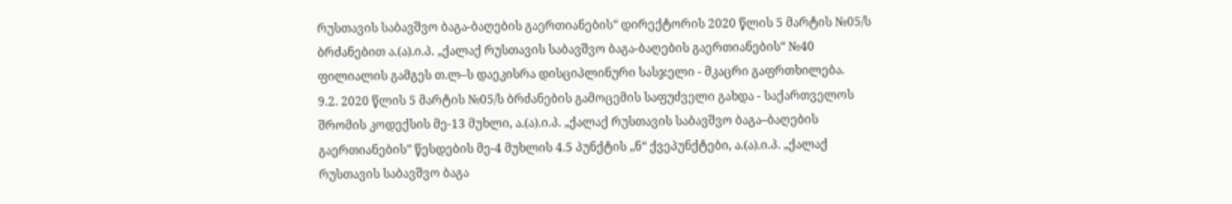რუსთავის საბავშვო ბაგა-ბაღების გაერთიანების“ დირექტორის 2020 წლის 5 მარტის №05/ს ბრძანებით ა.(ა).ი.პ. „ქალაქ რუსთავის საბავშვო ბაგა-ბაღების გაერთიანების“ №40 ფილიალის გამგეს თ.ლ–ს დაეკისრა დისციპლინური სასჯელი - მკაცრი გაფრთხილება.
9.2. 2020 წლის 5 მარტის №05/ს ბრძანების გამოცემის საფუძველი გახდა - საქართველოს შრომის კოდექსის მე-13 მუხლი, ა.(ა).ი.პ. „ქალაქ რუსთავის საბავშვო ბაგა–ბაღების გაერთიანების” წესდების მე-4 მუხლის 4.5 პუნქტის „ნ“ ქვეპუნქტები, ა.(ა).ი.პ. „ქალაქ რუსთავის საბავშვო ბაგა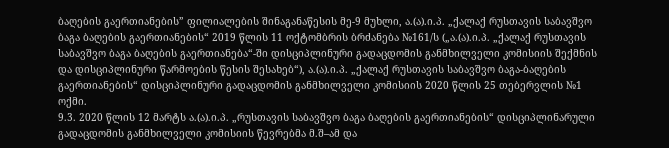ბაღების გაერთიანების” ფილიალების შინაგანაწესის მე-9 მუხლი, ა.(ა).ი.პ. „ქალაქ რუსთავის საბავშვო ბაგა ბაღების გაერთიანების“ 2019 წლის 11 ოქტომბრის ბრძანება №161/ს („ა.(ა).ი.პ. „ქალაქ რუსთავის საბავშვო ბაგა ბაღების გაერთიანება“-ში დისციპლინური გადაცდომის განმხილველი კომისიის შექმნის და დისციპლინური წარმოების წესის შესახებ“), ა.(ა).ი.პ. „ქალაქ რუსთავის საბავშვო ბაგა-ბაღების გაერთიანების“ დისციპლინური გადაცდომის განმხილველი კომისიის 2020 წლის 25 თებერვლის №1 ოქმი.
9.3. 2020 წლის 12 მარტს ა.(ა).ი.პ. „რუსთავის საბავშვო ბაგა ბაღების გაერთიანების“ დისციპლინარული გადაცდომის განმხილველი კომისიის წევრებმა მ.შ–ამ და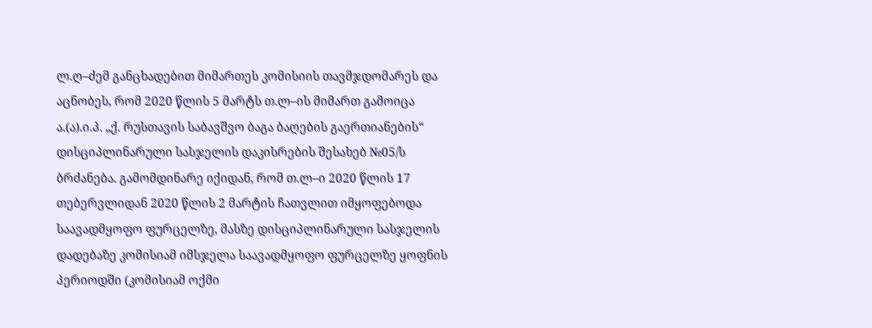ლ.ღ–ძემ განცხადებით მიმართეს კომისიის თავმჯდომარეს და აცნობეს, რომ 2020 წლის 5 მარტს თ.ლ–ის მიმართ გამოიცა ა.(ა).ი.პ. „ქ. რუსთავის საბავშვო ბაგა ბაღების გაერთიანების“ დისციპლინარული სასჯელის დაკისრების შესახებ №05/ს ბრძანება. გამომდინარე იქიდან, რომ თ.ლ–ი 2020 წლის 17 თებერვლიდან 2020 წლის 2 მარტის ჩათვლით იმყოფებოდა საავადმყოფო ფურცელზე, მასზე დისციპლინარული სასჯელის დადებაზე კომისიამ იმსჯელა საავადმყოფო ფურცელზე ყოფნის პერიოდში (კომისიამ ოქმი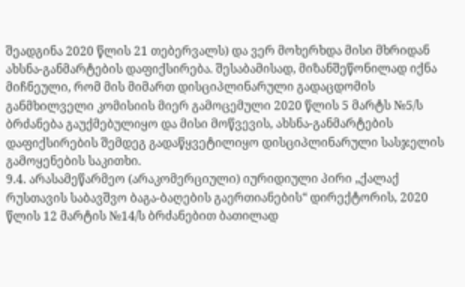შეადგინა 2020 წლის 21 თებერვალს) და ვერ მოხერხდა მისი მხრიდან ახსნა-განმარტების დაფიქსირება. შესაბამისად, მიზანშეწონილად იქნა მიჩნეული, რომ მის მიმართ დისციპლინარული გადაცდომის განმხილველი კომისიის მიერ გამოცემული 2020 წლის 5 მარტს №5/ს ბრძანება გაუქმებულიყო და მისი მოწვევის, ახსნა-განმარტების დაფიქსირების შემდეგ გადაწყვეტილიყო დისციპლინარული სასჯელის გამოყენების საკითხი.
9.4. არასამეწარმეო (არაკომერციული) იურიდიული პირი „ქალაქ რუსთავის საბავშვო ბაგა-ბაღების გაერთიანების“ დირექტორის, 2020 წლის 12 მარტის №14/ს ბრძანებით ბათილად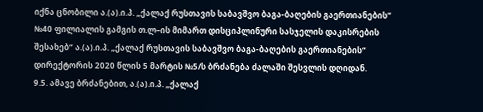იქნა ცნობილი ა.(ა).ი.პ. „ქალაქ რუსთავის საბავშვო ბაგა-ბაღების გაერთიანების“ №40 ფილიალის გამგის თ.ლ–ის მიმართ დისციპლინური სასჯელის დაკისრების შესახებ“ ა.(ა).ი.პ. „ქალაქ რუსთავის საბავშვო ბაგა-ბაღების გაერთიანების“ დირექტორის 2020 წლის 5 მარტის №5/ს ბრძანება ძალაში შესვლის დღიდან.
9.5. ამავე ბრძანებით, ა.(ა).ი.პ. „ქალაქ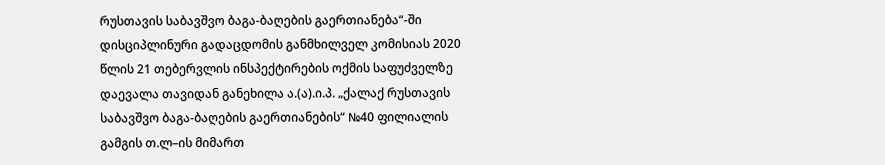რუსთავის საბავშვო ბაგა-ბაღების გაერთიანება“-ში დისციპლინური გადაცდომის განმხილველ კომისიას 2020 წლის 21 თებერვლის ინსპექტირების ოქმის საფუძველზე დაევალა თავიდან განეხილა ა.(ა).ი.პ. „ქალაქ რუსთავის საბავშვო ბაგა-ბაღების გაერთიანების“ №40 ფილიალის გამგის თ.ლ–ის მიმართ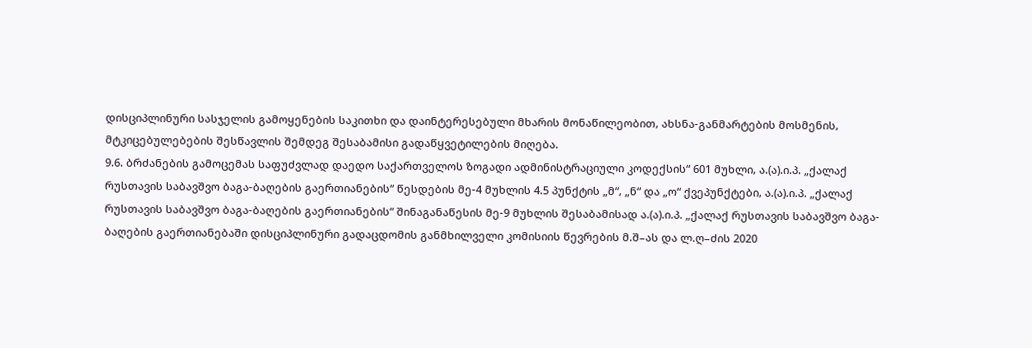დისციპლინური სასჯელის გამოყენების საკითხი და დაინტერესებული მხარის მონაწილეობით, ახსნა-განმარტების მოსმენის, მტკიცებულებების შესწავლის შემდეგ შესაბამისი გადაწყვეტილების მიღება.
9.6. ბრძანების გამოცემას საფუძვლად დაედო საქართველოს ზოგადი ადმინისტრაციული კოდექსის“ 601 მუხლი, ა.(ა).ი.პ. „ქალაქ რუსთავის საბავშვო ბაგა-ბაღების გაერთიანების“ წესდების მე-4 მუხლის 4.5 პუნქტის „მ“, „ნ“ და „ო“ ქვეპუნქტები, ა.(ა).ი.პ. „ქალაქ რუსთავის საბავშვო ბაგა-ბაღების გაერთიანების“ შინაგანაწესის მე-9 მუხლის შესაბამისად ა.(ა).ი.პ. „ქალაქ რუსთავის საბავშვო ბაგა-ბაღების გაერთიანებაში დისციპლინური გადაცდომის განმხილველი კომისიის წევრების მ.შ–ას და ლ.ღ–ძის 2020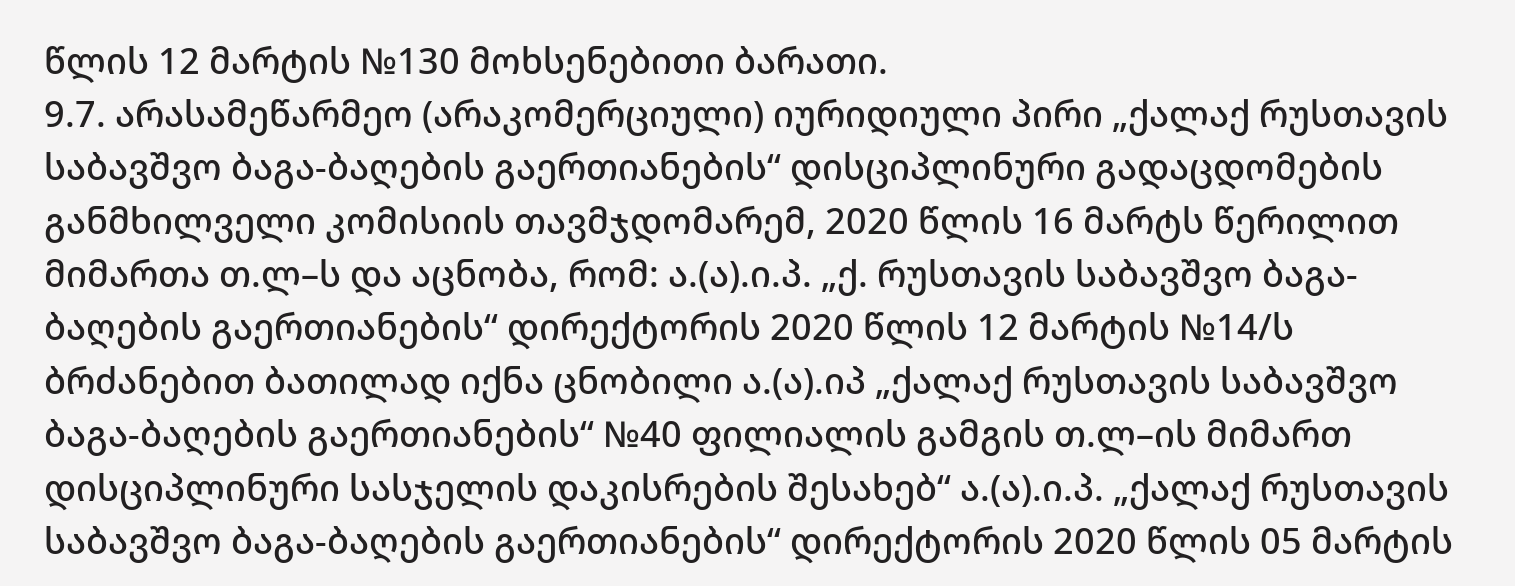წლის 12 მარტის №130 მოხსენებითი ბარათი.
9.7. არასამეწარმეო (არაკომერციული) იურიდიული პირი „ქალაქ რუსთავის საბავშვო ბაგა-ბაღების გაერთიანების“ დისციპლინური გადაცდომების განმხილველი კომისიის თავმჯდომარემ, 2020 წლის 16 მარტს წერილით მიმართა თ.ლ–ს და აცნობა, რომ: ა.(ა).ი.პ. „ქ. რუსთავის საბავშვო ბაგა-ბაღების გაერთიანების“ დირექტორის 2020 წლის 12 მარტის №14/ს ბრძანებით ბათილად იქნა ცნობილი ა.(ა).იპ „ქალაქ რუსთავის საბავშვო ბაგა-ბაღების გაერთიანების“ №40 ფილიალის გამგის თ.ლ–ის მიმართ დისციპლინური სასჯელის დაკისრების შესახებ“ ა.(ა).ი.პ. „ქალაქ რუსთავის საბავშვო ბაგა-ბაღების გაერთიანების“ დირექტორის 2020 წლის 05 მარტის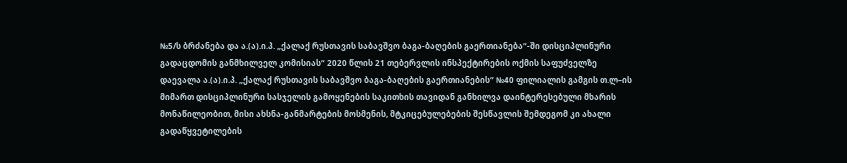№5/ს ბრძანება და ა.(ა).ი.პ. „ქალაქ რუსთავის საბავშვო ბაგა-ბაღების გაერთიანება“-ში დისციპლინური გადაცდომის განმხილველ კომისიას“ 2020 წლის 21 თებერვლის ინსპექტირების ოქმის საფუძველზე დაევალა ა.(ა).ი.პ. „ქალაქ რუსთავის საბავშვო ბაგა-ბაღების გაერთიანების“ №40 ფილიალის გამგის თ.ლ–ის მიმართ დისციპლინური სასჯელის გამოყენების საკითხის თავიდან განხილვა დაინტერესებული მხარის მონაწილეობით, მისი ახსნა-განმარტების მოსმენის, მტკიცებულებების შესწავლის შემდეგომ კი ახალი გადაწყვეტილების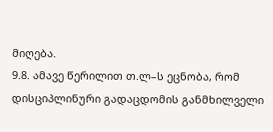მიღება.
9.8. ამავე წერილით თ.ლ–ს ეცნობა, რომ დისციპლინური გადაცდომის განმხილველი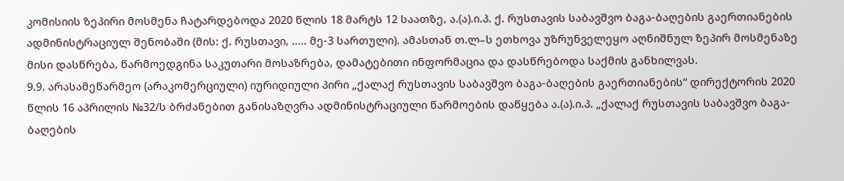კომისიის ზეპირი მოსმენა ჩატარდებოდა 2020 წლის 18 მარტს 12 საათზე, ა.(ა).ი.პ. ქ. რუსთავის საბავშვო ბაგა-ბაღების გაერთიანების ადმინისტრაციულ შენობაში (მის: ქ. რუსთავი, ..... მე-3 სართული). ამასთან თ.ლ–ს ეთხოვა უზრუნველეყო აღნიშნულ ზეპირ მოსმენაზე მისი დასწრება, წარმოედგინა საკუთარი მოსაზრება, დამატებითი ინფორმაცია და დასწრებოდა საქმის განხილვას.
9.9. არასამეწარმეო (არაკომერციული) იურიდიული პირი „ქალაქ რუსთავის საბავშვო ბაგა-ბაღების გაერთიანების“ დირექტორის 2020 წლის 16 აპრილის №32/ს ბრძანებით განისაზღვრა ადმინისტრაციული წარმოების დაწყება ა.(ა).ი.პ. „ქალაქ რუსთავის საბავშვო ბაგა-ბაღების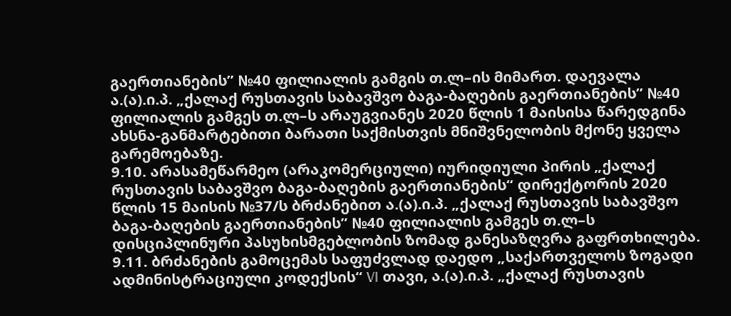გაერთიანების” №40 ფილიალის გამგის თ.ლ–ის მიმართ. დაევალა ა.(ა).ი.პ. „ქალაქ რუსთავის საბავშვო ბაგა-ბაღების გაერთიანების” №40 ფილიალის გამგეს თ.ლ–ს არაუგვიანეს 2020 წლის 1 მაისისა წარედგინა ახსნა-განმარტებითი ბარათი საქმისთვის მნიშვნელობის მქონე ყველა გარემოებაზე.
9.10. არასამეწარმეო (არაკომერციული) იურიდიული პირის „ქალაქ რუსთავის საბავშვო ბაგა-ბაღების გაერთიანების“ დირექტორის 2020 წლის 15 მაისის №37/ს ბრძანებით ა.(ა).ი.პ. „ქალაქ რუსთავის საბავშვო ბაგა-ბაღების გაერთიანების” №40 ფილიალის გამგეს თ.ლ–ს დისციპლინური პასუხისმგებლობის ზომად განესაზღვრა გაფრთხილება.
9.11. ბრძანების გამოცემას საფუძვლად დაედო „საქართველოს ზოგადი ადმინისტრაციული კოდექსის“ VI თავი, ა.(ა).ი.პ. „ქალაქ რუსთავის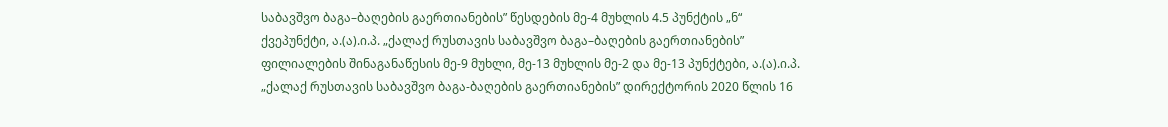საბავშვო ბაგა–ბაღების გაერთიანების” წესდების მე-4 მუხლის 4.5 პუნქტის „ნ“ ქვეპუნქტი, ა.(ა).ი.პ. „ქალაქ რუსთავის საბავშვო ბაგა–ბაღების გაერთიანების” ფილიალების შინაგანაწესის მე-9 მუხლი, მე-13 მუხლის მე-2 და მე-13 პუნქტები, ა.(ა).ი.პ. „ქალაქ რუსთავის საბავშვო ბაგა-ბაღების გაერთიანების” დირექტორის 2020 წლის 16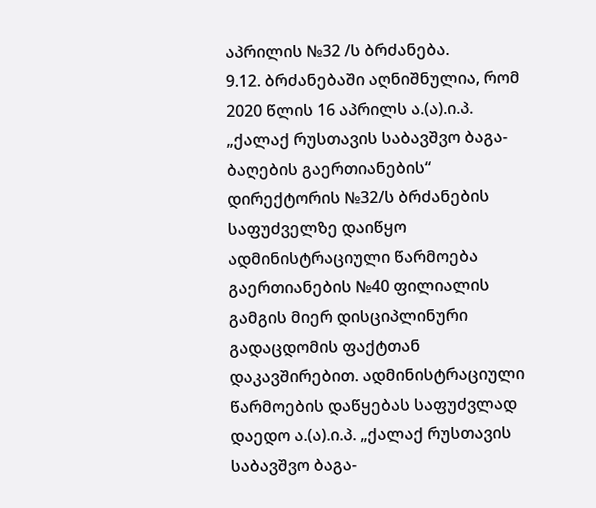აპრილის №32 /ს ბრძანება.
9.12. ბრძანებაში აღნიშნულია, რომ 2020 წლის 16 აპრილს ა.(ა).ი.პ. „ქალაქ რუსთავის საბავშვო ბაგა-ბაღების გაერთიანების“ დირექტორის №32/ს ბრძანების საფუძველზე დაიწყო ადმინისტრაციული წარმოება გაერთიანების №40 ფილიალის გამგის მიერ დისციპლინური გადაცდომის ფაქტთან დაკავშირებით. ადმინისტრაციული წარმოების დაწყებას საფუძვლად დაედო ა.(ა).ი.პ. „ქალაქ რუსთავის საბავშვო ბაგა-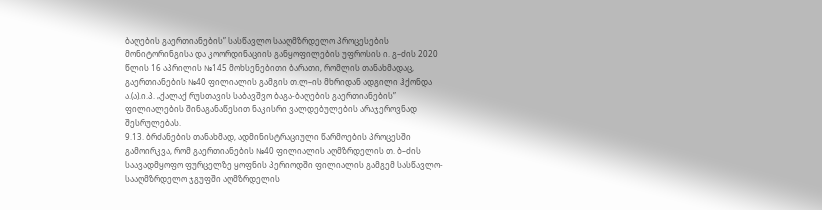ბაღების გაერთიანების” სასწავლო სააღმზრდელო პროცესების მონიტორინგისა და კოორდინაციის განყოფილების უფროსის ი. გ–ძის 2020 წლის 16 აპრილის №145 მოხსენებითი ბარათი, რომლის თანახმადაც, გაერთიანების №40 ფილიალის გამგის თ.ლ–ის მხრიდან ადგილი ჰქონდა ა.(ა).ი.პ. „ქალაქ რუსთავის საბავშვო ბაგა-ბაღების გაერთიანების” ფილიალების შინაგანაწესით ნაკისრი ვალდებულების არაჯეროვნად შესრულებას.
9.13. ბრძანების თანახმად, ადმინისტრაციული წარმოების პროცესში გამოირკვა, რომ გაერთიანების №40 ფილიალის აღმზრდელის თ. ბ–ძის საავადმყოფო ფურცელზე ყოფნის პერიოდში ფილიალის გამგემ სასწავლო-სააღმზრდელო ჯგუფში აღმზრდელის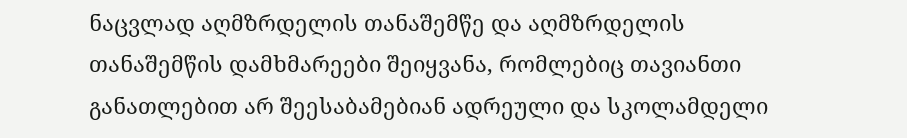ნაცვლად აღმზრდელის თანაშემწე და აღმზრდელის თანაშემწის დამხმარეები შეიყვანა, რომლებიც თავიანთი განათლებით არ შეესაბამებიან ადრეული და სკოლამდელი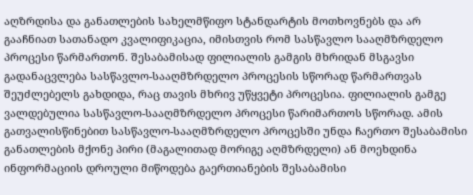აღზრდისა და განათლების სახელმწიფო სტანდარტის მოთხოვნებს და არ გააჩნიათ სათანადო კვალიფიკაცია, იმისთვის რომ სასწავლო სააღმზრდელო პროცესი წარმართონ. შესაბამისად ფილიალის გამგის მხრიდან მსგავსი გადანაცვლება სასწავლო-სააღმზრდელო პროცესის სწორად წარმართვას შეუძლებელს გახდიდა, რაც თავის მხრივ უწყვეტი პროცესია. ფილიალის გამგე ვალდებულია სასწავლო-სააღმზრდელო პროცესი წარიმართოს სწორად. ამის გათვალისწინებით სასწავლო-სააღმზრდელო პროცესში უნდა ჩაერთო შესაბამისი განათლების მქონე პირი (მაგალითად მორიგე აღმზრდელი) ან მოეხდინა ინფორმაციის დროული მიწოდება გაერთიანების შესაბამისი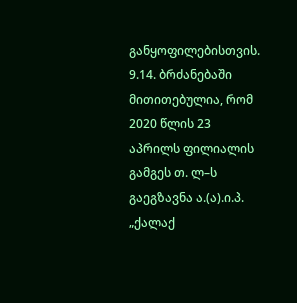განყოფილებისთვის.
9.14. ბრძანებაში მითითებულია, რომ 2020 წლის 23 აპრილს ფილიალის გამგეს თ. ლ–ს გაეგზავნა ა.(ა).ი.პ. „ქალაქ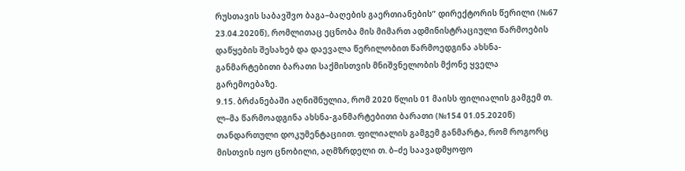რუსთავის საბავშვო ბაგა–ბაღების გაერთიანების” დირექტორის წერილი (№67 23.04.2020წ), რომლითაც ეცნობა მის მიმართ ადმინისტრაციული წარმოების დაწყების შესახებ და დაევალა წერილობით წარმოედგინა ახსნა-განმარტებითი ბარათი საქმისთვის მნიშვნელობის მქონე ყველა გარემოებაზე.
9.15. ბრძანებაში აღნიშნულია, რომ 2020 წლის 01 მაისს ფილიალის გამგემ თ. ლ–მა წარმოადგინა ახსნა-განმარტებითი ბარათი (№154 01.05.2020წ) თანდართული დოკუმენტაციით. ფილიალის გამგემ განმარტა, რომ როგორც მისთვის იყო ცნობილი, აღმზრდელი თ. ბ–ძე საავადმყოფო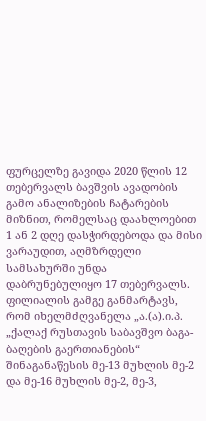ფურცელზე გავიდა 2020 წლის 12 თებერვალს ბავშვის ავადობის გამო ანალიზების ჩატარების მიზნით, რომელსაც დაახლოებით 1 ან 2 დღე დასჭირდებოდა და მისი ვარაუდით, აღმზრდელი სამსახურში უნდა დაბრუნებულიყო 17 თებერვალს. ფილიალის გამგე განმარტავს, რომ იხელმძღვანელა „ა.(ა).ი.პ. „ქალაქ რუსთავის საბავშვო ბაგა-ბაღების გაერთიანების“ შინაგანაწესის მე-13 მუხლის მე-2 და მე-16 მუხლის მე-2, მე-3,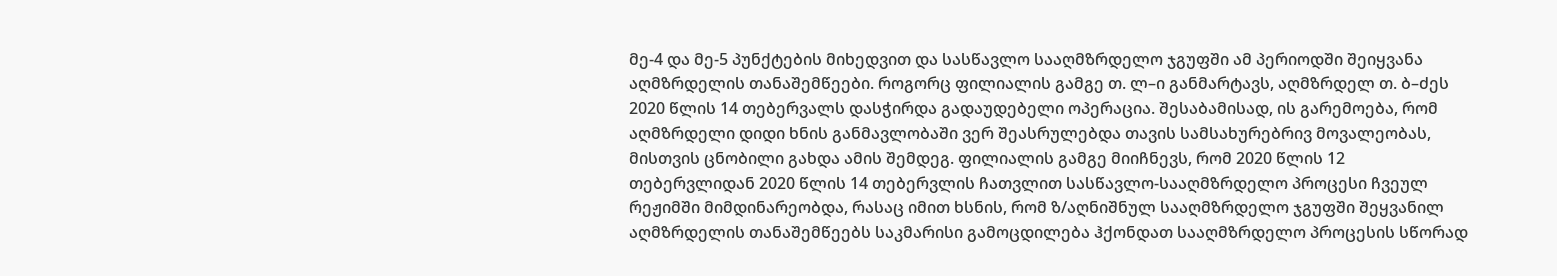მე-4 და მე-5 პუნქტების მიხედვით და სასწავლო სააღმზრდელო ჯგუფში ამ პერიოდში შეიყვანა აღმზრდელის თანაშემწეები. როგორც ფილიალის გამგე თ. ლ–ი განმარტავს, აღმზრდელ თ. ბ–ძეს 2020 წლის 14 თებერვალს დასჭირდა გადაუდებელი ოპერაცია. შესაბამისად, ის გარემოება, რომ აღმზრდელი დიდი ხნის განმავლობაში ვერ შეასრულებდა თავის სამსახურებრივ მოვალეობას, მისთვის ცნობილი გახდა ამის შემდეგ. ფილიალის გამგე მიიჩნევს, რომ 2020 წლის 12 თებერვლიდან 2020 წლის 14 თებერვლის ჩათვლით სასწავლო-სააღმზრდელო პროცესი ჩვეულ რეჟიმში მიმდინარეობდა, რასაც იმით ხსნის, რომ ზ/აღნიშნულ სააღმზრდელო ჯგუფში შეყვანილ აღმზრდელის თანაშემწეებს საკმარისი გამოცდილება ჰქონდათ სააღმზრდელო პროცესის სწორად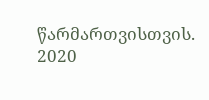წარმართვისთვის. 2020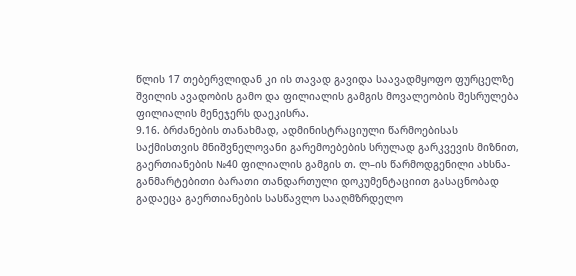წლის 17 თებერვლიდან კი ის თავად გავიდა საავადმყოფო ფურცელზე შვილის ავადობის გამო და ფილიალის გამგის მოვალეობის შესრულება ფილიალის მენეჯერს დაეკისრა.
9.16. ბრძანების თანახმად, ადმინისტრაციული წარმოებისას საქმისთვის მნიშვნელოვანი გარემოებების სრულად გარკვევის მიზნით, გაერთიანების №40 ფილიალის გამგის თ. ლ–ის წარმოდგენილი ახსნა-განმარტებითი ბარათი თანდართული დოკუმენტაციით გასაცნობად გადაეცა გაერთიანების სასწავლო სააღმზრდელო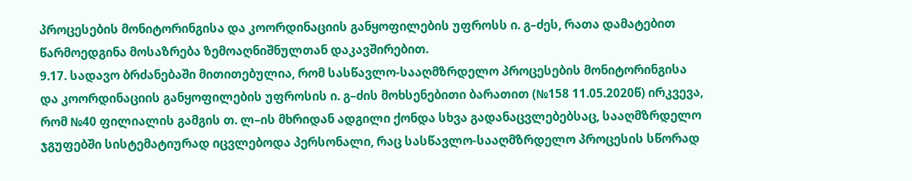პროცესების მონიტორინგისა და კოორდინაციის განყოფილების უფროსს ი. გ–ძეს, რათა დამატებით წარმოედგინა მოსაზრება ზემოაღნიშნულთან დაკავშირებით.
9.17. სადავო ბრძანებაში მითითებულია, რომ სასწავლო-სააღმზრდელო პროცესების მონიტორინგისა და კოორდინაციის განყოფილების უფროსის ი. გ–ძის მოხსენებითი ბარათით (№158 11.05.2020წ) ირკვევა, რომ №40 ფილიალის გამგის თ. ლ–ის მხრიდან ადგილი ქონდა სხვა გადანაცვლებებსაც, სააღმზრდელო ჯგუფებში სისტემატიურად იცვლებოდა პერსონალი, რაც სასწავლო-სააღმზრდელო პროცესის სწორად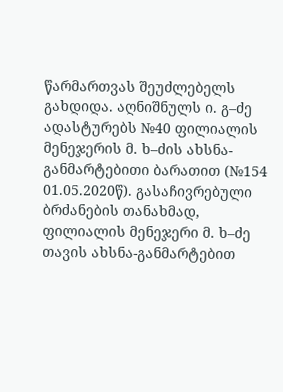წარმართვას შეუძლებელს გახდიდა. აღნიშნულს ი. გ–ძე ადასტურებს №40 ფილიალის მენეჯერის მ. ხ–ძის ახსნა-განმარტებითი ბარათით (№154 01.05.2020წ). გასაჩივრებული ბრძანების თანახმად, ფილიალის მენეჯერი მ. ხ–ძე თავის ახსნა-განმარტებით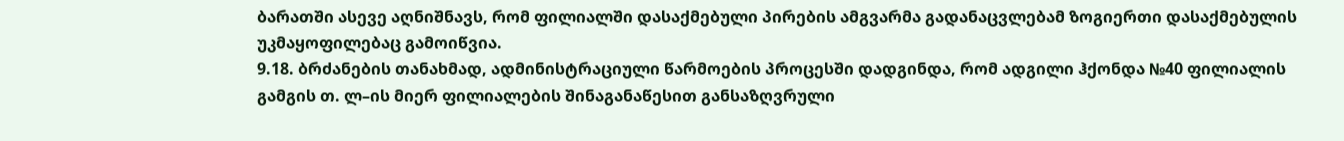ბარათში ასევე აღნიშნავს, რომ ფილიალში დასაქმებული პირების ამგვარმა გადანაცვლებამ ზოგიერთი დასაქმებულის უკმაყოფილებაც გამოიწვია.
9.18. ბრძანების თანახმად, ადმინისტრაციული წარმოების პროცესში დადგინდა, რომ ადგილი ჰქონდა №40 ფილიალის გამგის თ. ლ–ის მიერ ფილიალების შინაგანაწესით განსაზღვრული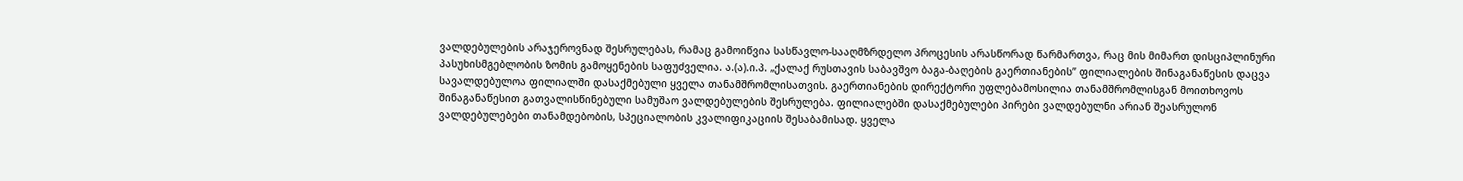ვალდებულების არაჯეროვნად შესრულებას, რამაც გამოიწვია სასწავლო-სააღმზრდელო პროცესის არასწორად წარმართვა, რაც მის მიმართ დისციპლინური პასუხისმგებლობის ზომის გამოყენების საფუძველია. ა.(ა).ი.პ. „ქალაქ რუსთავის საბავშვო ბაგა-ბაღების გაერთიანების” ფილიალების შინაგანაწესის დაცვა სავალდებულოა ფილიალში დასაქმებული ყველა თანამშრომლისათვის. გაერთიანების დირექტორი უფლებამოსილია თანამშრომლისგან მოითხოვოს შინაგანაწესით გათვალისწინებული სამუშაო ვალდებულების შესრულება. ფილიალებში დასაქმებულები პირები ვალდებულნი არიან შეასრულონ ვალდებულებები თანამდებობის, სპეციალობის კვალიფიკაციის შესაბამისად. ყველა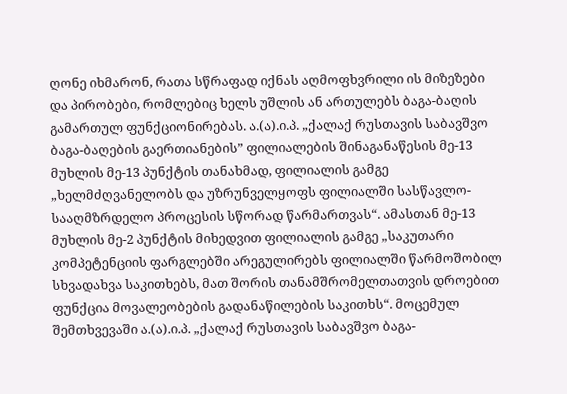ღონე იხმარონ, რათა სწრაფად იქნას აღმოფხვრილი ის მიზეზები და პირობები, რომლებიც ხელს უშლის ან ართულებს ბაგა-ბაღის გამართულ ფუნქციონირებას. ა.(ა).ი.პ. „ქალაქ რუსთავის საბავშვო ბაგა-ბაღების გაერთიანების” ფილიალების შინაგანაწესის მე-13 მუხლის მე-13 პუნქტის თანახმად, ფილიალის გამგე „ხელმძღვანელობს და უზრუნველყოფს ფილიალში სასწავლო-სააღმზრდელო პროცესის სწორად წარმართვას“. ამასთან მე-13 მუხლის მე-2 პუნქტის მიხედვით ფილიალის გამგე „საკუთარი კომპეტენციის ფარგლებში არეგულირებს ფილიალში წარმოშობილ სხვადახვა საკითხებს, მათ შორის თანამშრომელთათვის დროებით ფუნქცია მოვალეობების გადანაწილების საკითხს“. მოცემულ შემთხვევაში ა.(ა).ი.პ. „ქალაქ რუსთავის საბავშვო ბაგა-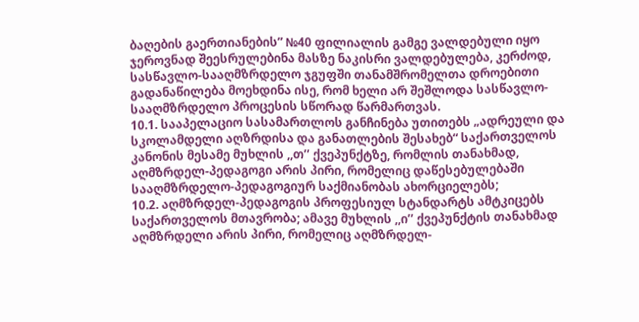ბაღების გაერთიანების” №40 ფილიალის გამგე ვალდებული იყო ჯეროვნად შეესრულებინა მასზე ნაკისრი ვალდებულება, კერძოდ, სასწავლო-სააღმზრდელო ჯგუფში თანამშრომელთა დროებითი გადანაწილება მოეხდინა ისე, რომ ხელი არ შეშლოდა სასწავლო-სააღმზრდელო პროცესის სწორად წარმართვას.
10.1. სააპელაციო სასამართლოს განჩინება უთითებს „ადრეული და სკოლამდელი აღზრდისა და განათლების შესახებ“ საქართველოს კანონის მესამე მუხლის ,,თ’’ ქვეპუნქტზე, რომლის თანახმად, აღმზრდელ-პედაგოგი არის პირი, რომელიც დაწესებულებაში სააღმზრდელო-პედაგოგიურ საქმიანობას ახორციელებს;
10.2. აღმზრდელ-პედაგოგის პროფესიულ სტანდარტს ამტკიცებს საქართველოს მთავრობა; ამავე მუხლის ,,ი’’ ქვეპუნქტის თანახმად აღმზრდელი არის პირი, რომელიც აღმზრდელ-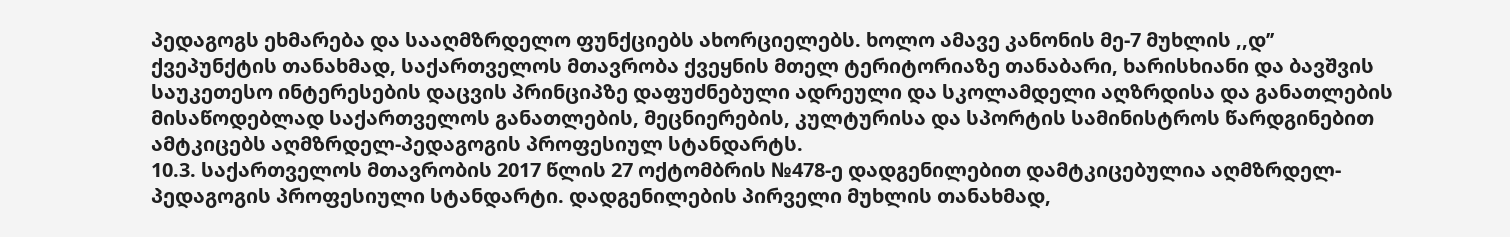პედაგოგს ეხმარება და სააღმზრდელო ფუნქციებს ახორციელებს. ხოლო ამავე კანონის მე-7 მუხლის ,,დ’’ ქვეპუნქტის თანახმად, საქართველოს მთავრობა ქვეყნის მთელ ტერიტორიაზე თანაბარი, ხარისხიანი და ბავშვის საუკეთესო ინტერესების დაცვის პრინციპზე დაფუძნებული ადრეული და სკოლამდელი აღზრდისა და განათლების მისაწოდებლად საქართველოს განათლების, მეცნიერების, კულტურისა და სპორტის სამინისტროს წარდგინებით ამტკიცებს აღმზრდელ-პედაგოგის პროფესიულ სტანდარტს.
10.3. საქართველოს მთავრობის 2017 წლის 27 ოქტომბრის №478-ე დადგენილებით დამტკიცებულია აღმზრდელ-პედაგოგის პროფესიული სტანდარტი. დადგენილების პირველი მუხლის თანახმად,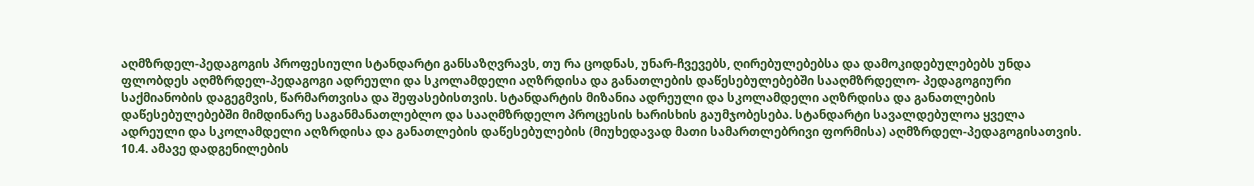აღმზრდელ-პედაგოგის პროფესიული სტანდარტი განსაზღვრავს, თუ რა ცოდნას, უნარ-ჩვევებს, ღირებულებებსა და დამოკიდებულებებს უნდა ფლობდეს აღმზრდელ-პედაგოგი ადრეული და სკოლამდელი აღზრდისა და განათლების დაწესებულებებში სააღმზრდელო- პედაგოგიური საქმიანობის დაგეგმვის, წარმართვისა და შეფასებისთვის. სტანდარტის მიზანია ადრეული და სკოლამდელი აღზრდისა და განათლების დაწესებულებებში მიმდინარე საგანმანათლებლო და სააღმზრდელო პროცესის ხარისხის გაუმჯობესება. სტანდარტი სავალდებულოა ყველა ადრეული და სკოლამდელი აღზრდისა და განათლების დაწესებულების (მიუხედავად მათი სამართლებრივი ფორმისა) აღმზრდელ-პედაგოგისათვის.
10.4. ამავე დადგენილების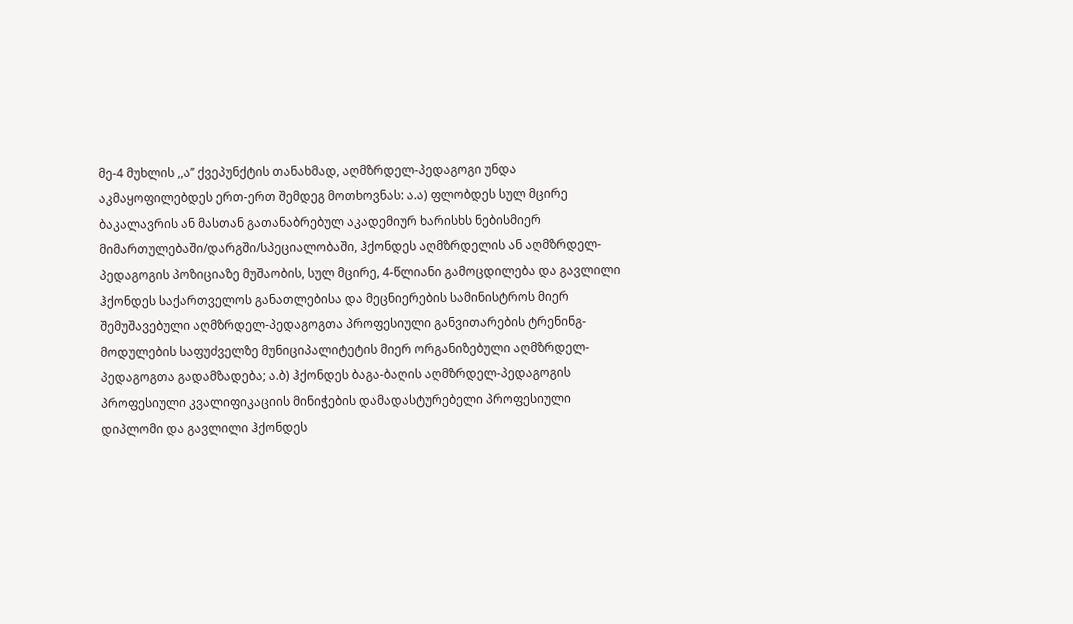მე-4 მუხლის ,,ა’’ ქვეპუნქტის თანახმად, აღმზრდელ-პედაგოგი უნდა აკმაყოფილებდეს ერთ-ერთ შემდეგ მოთხოვნას: ა.ა) ფლობდეს სულ მცირე ბაკალავრის ან მასთან გათანაბრებულ აკადემიურ ხარისხს ნებისმიერ მიმართულებაში/დარგში/სპეციალობაში, ჰქონდეს აღმზრდელის ან აღმზრდელ-პედაგოგის პოზიციაზე მუშაობის, სულ მცირე, 4-წლიანი გამოცდილება და გავლილი ჰქონდეს საქართველოს განათლებისა და მეცნიერების სამინისტროს მიერ შემუშავებული აღმზრდელ-პედაგოგთა პროფესიული განვითარების ტრენინგ-მოდულების საფუძველზე მუნიციპალიტეტის მიერ ორგანიზებული აღმზრდელ-პედაგოგთა გადამზადება; ა.ბ) ჰქონდეს ბაგა-ბაღის აღმზრდელ-პედაგოგის პროფესიული კვალიფიკაციის მინიჭების დამადასტურებელი პროფესიული დიპლომი და გავლილი ჰქონდეს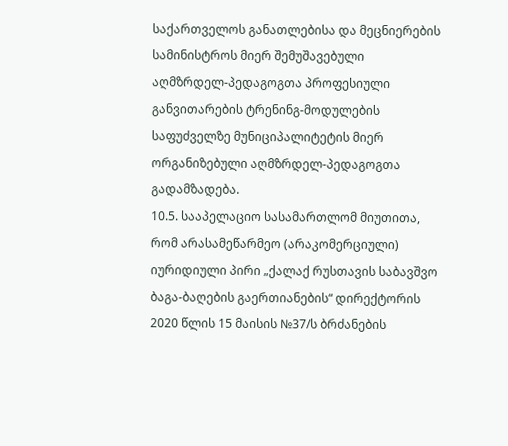საქართველოს განათლებისა და მეცნიერების სამინისტროს მიერ შემუშავებული აღმზრდელ-პედაგოგთა პროფესიული განვითარების ტრენინგ-მოდულების საფუძველზე მუნიციპალიტეტის მიერ ორგანიზებული აღმზრდელ-პედაგოგთა გადამზადება.
10.5. სააპელაციო სასამართლომ მიუთითა, რომ არასამეწარმეო (არაკომერციული) იურიდიული პირი „ქალაქ რუსთავის საბავშვო ბაგა-ბაღების გაერთიანების“ დირექტორის 2020 წლის 15 მაისის №37/ს ბრძანების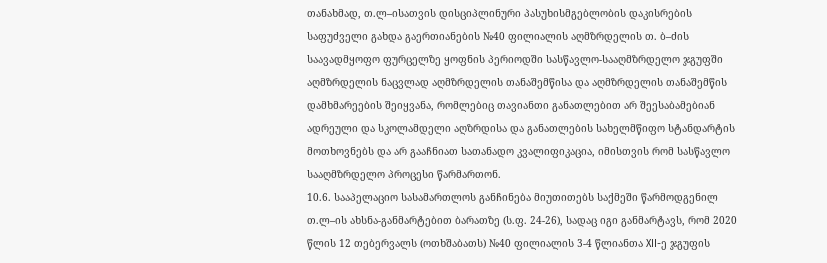თანახმად, თ.ლ–ისათვის დისციპლინური პასუხისმგებლობის დაკისრების საფუძველი გახდა გაერთიანების №40 ფილიალის აღმზრდელის თ. ბ–ძის საავადმყოფო ფურცელზე ყოფნის პერიოდში სასწავლო-სააღმზრდელო ჯგუფში აღმზრდელის ნაცვლად აღმზრდელის თანაშემწისა და აღმზრდელის თანაშემწის დამხმარეების შეიყვანა, რომლებიც თავიანთი განათლებით არ შეესაბამებიან ადრეული და სკოლამდელი აღზრდისა და განათლების სახელმწიფო სტანდარტის მოთხოვნებს და არ გააჩნიათ სათანადო კვალიფიკაცია, იმისთვის რომ სასწავლო სააღმზრდელო პროცესი წარმართონ.
10.6. სააპელაციო სასამართლოს განჩინება მიუთითებს საქმეში წარმოდგენილ თ.ლ–ის ახსნა-განმარტებით ბარათზე (ს.ფ. 24-26), სადაც იგი განმარტავს, რომ 2020 წლის 12 თებერვალს (ოთხშაბათს) №40 ფილიალის 3-4 წლიანთა XII-ე ჯგუფის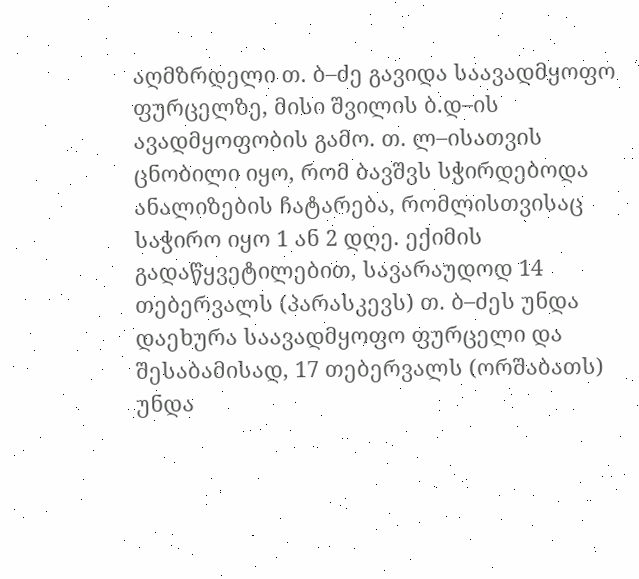აღმზრდელი თ. ბ–ძე გავიდა საავადმყოფო ფურცელზე, მისი შვილის ბ.დ–ის ავადმყოფობის გამო. თ. ლ–ისათვის ცნობილი იყო, რომ ბავშვს სჭირდებოდა ანალიზების ჩატარება, რომლისთვისაც საჭირო იყო 1 ან 2 დღე. ექიმის გადაწყვეტილებით, სავარაუდოდ 14 თებერვალს (პარასკევს) თ. ბ–ძეს უნდა დაეხურა საავადმყოფო ფურცელი და შესაბამისად, 17 თებერვალს (ორშაბათს) უნდა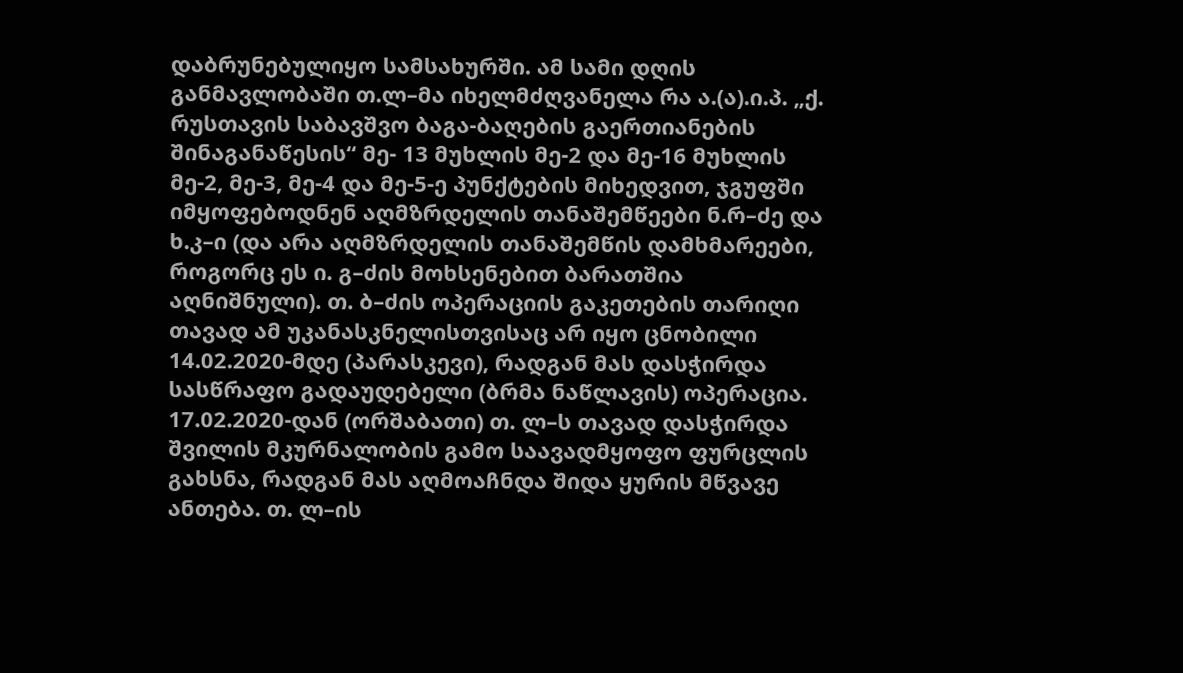დაბრუნებულიყო სამსახურში. ამ სამი დღის განმავლობაში თ.ლ–მა იხელმძღვანელა რა ა.(ა).ი.პ. „ქ. რუსთავის საბავშვო ბაგა-ბაღების გაერთიანების შინაგანაწესის“ მე- 13 მუხლის მე-2 და მე-16 მუხლის მე-2, მე-3, მე-4 და მე-5-ე პუნქტების მიხედვით, ჯგუფში იმყოფებოდნენ აღმზრდელის თანაშემწეები ნ.რ–ძე და ხ.კ–ი (და არა აღმზრდელის თანაშემწის დამხმარეები, როგორც ეს ი. გ–ძის მოხსენებით ბარათშია აღნიშნული). თ. ბ–ძის ოპერაციის გაკეთების თარიღი თავად ამ უკანასკნელისთვისაც არ იყო ცნობილი 14.02.2020-მდე (პარასკევი), რადგან მას დასჭირდა სასწრაფო გადაუდებელი (ბრმა ნაწლავის) ოპერაცია. 17.02.2020-დან (ორშაბათი) თ. ლ–ს თავად დასჭირდა შვილის მკურნალობის გამო საავადმყოფო ფურცლის გახსნა, რადგან მას აღმოაჩნდა შიდა ყურის მწვავე ანთება. თ. ლ–ის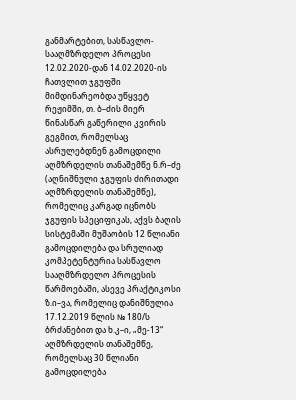განმარტებით, სასწავლო-სააღმზრდელო პროცესი 12.02.2020-დან 14.02.2020-ის ჩათვლით ჯგუფში მიმდინარეობდა უწყვეტ რეჟიმში, თ. ბ–ძის მიერ წინასწარ გაწერილი კვირის გეგმით, რომელსაც ასრულებდნენ გამოცდილი აღმზრდელის თანაშემწე ნ.რ–ძე (აღნიშნული ჯგუფის ძირითადი აღმზრდელის თანაშემწე), რომელიც კარგად იცნობს ჯგუფის სპეციფიკას, აქვს ბაღის სისტემაში მუშაობის 12 წლიანი გამოცდილება და სრულიად კომპეტენტურია სასწავლო სააღმზრდელო პროცესის წარმოებაში, ასევე პრაქტიკოსი ზ.ი–ვა, რომელიც დანიშნულია 17.12.2019 წლის № 180/ს ბრძანებით და ხ.კ–ი, „მე-13“ აღმზრდელის თანაშემწე, რომელსაც 30 წლიანი გამოცდილება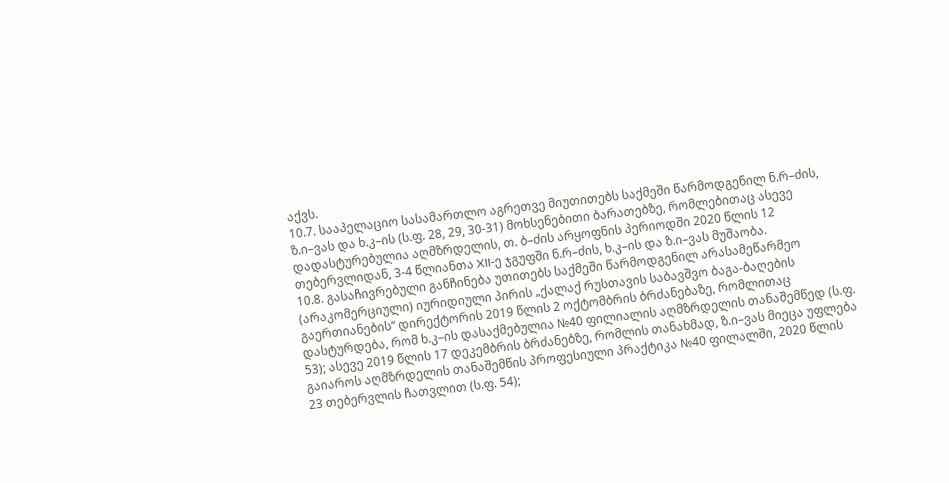აქვს.
10.7. სააპელაციო სასამართლო აგრეთვე მიუთითებს საქმეში წარმოდგენილ ნ.რ–ძის, ზ.ი–ვას და ხ.კ–ის (ს.ფ. 28, 29, 30-31) მოხსენებითი ბარათებზე, რომლებითაც ასევე დადასტურებულია აღმზრდელის, თ. ბ–ძის არყოფნის პერიოდში 2020 წლის 12 თებერვლიდან, 3-4 წლიანთა XII-ე ჯგუფში ნ.რ–ძის, ხ.კ–ის და ზ.ი–ვას მუშაობა.
10.8. გასაჩივრებული განჩინება უთითებს საქმეში წარმოდგენილ არასამეწარმეო (არაკომერციული) იურიდიული პირის „ქალაქ რუსთავის საბავშვო ბაგა-ბაღების გაერთიანების“ დირექტორის 2019 წლის 2 ოქტომბრის ბრძანებაზე, რომლითაც დასტურდება, რომ ხ.კ–ის დასაქმებულია №40 ფილიალის აღმზრდელის თანაშემწედ (ს.ფ. 53); ასევე 2019 წლის 17 დეკემბრის ბრძანებზე, რომლის თანახმად, ზ.ი–ვას მიეცა უფლება გაიაროს აღმზრდელის თანაშემწის პროფესიული პრაქტიკა №40 ფილალში, 2020 წლის 23 თებერვლის ჩათვლით (ს.ფ. 54);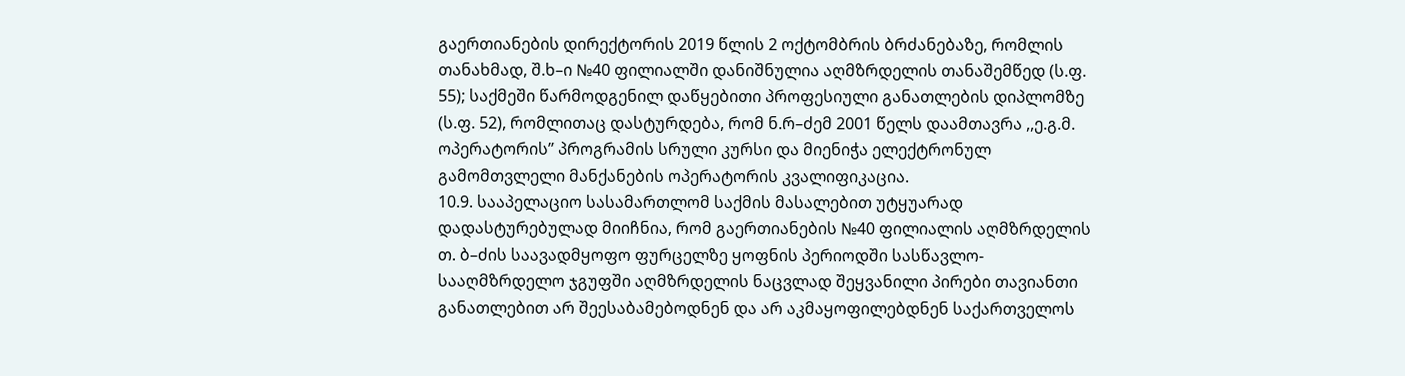გაერთიანების დირექტორის 2019 წლის 2 ოქტომბრის ბრძანებაზე, რომლის თანახმად, შ.ხ–ი №40 ფილიალში დანიშნულია აღმზრდელის თანაშემწედ (ს.ფ. 55); საქმეში წარმოდგენილ დაწყებითი პროფესიული განათლების დიპლომზე (ს.ფ. 52), რომლითაც დასტურდება, რომ ნ.რ–ძემ 2001 წელს დაამთავრა ,,ე.გ.მ. ოპერატორის’’ პროგრამის სრული კურსი და მიენიჭა ელექტრონულ გამომთვლელი მანქანების ოპერატორის კვალიფიკაცია.
10.9. სააპელაციო სასამართლომ საქმის მასალებით უტყუარად დადასტურებულად მიიჩნია, რომ გაერთიანების №40 ფილიალის აღმზრდელის თ. ბ–ძის საავადმყოფო ფურცელზე ყოფნის პერიოდში სასწავლო-სააღმზრდელო ჯგუფში აღმზრდელის ნაცვლად შეყვანილი პირები თავიანთი განათლებით არ შეესაბამებოდნენ და არ აკმაყოფილებდნენ საქართველოს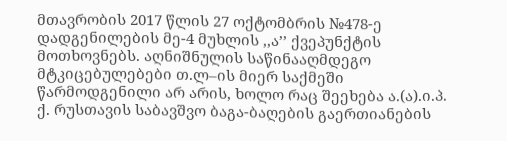მთავრობის 2017 წლის 27 ოქტომბრის №478-ე დადგენილების მე-4 მუხლის ,,ა’’ ქვეპუნქტის მოთხოვნებს. აღნიშნულის საწინააღმდეგო მტკიცებულებები თ.ლ–ის მიერ საქმეში წარმოდგენილი არ არის, ხოლო რაც შეეხება ა.(ა).ი.პ. ქ. რუსთავის საბავშვო ბაგა-ბაღების გაერთიანების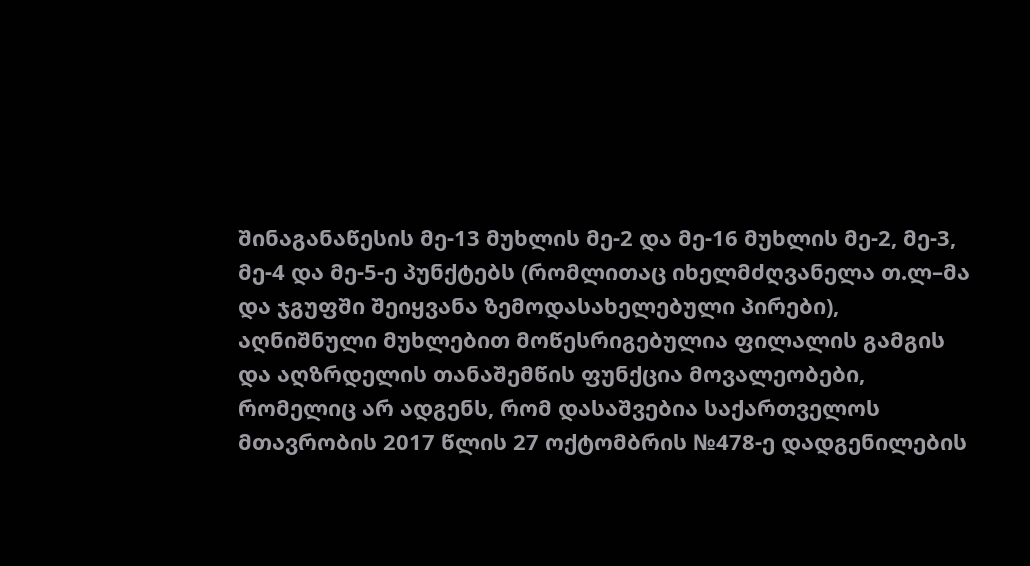შინაგანაწესის მე-13 მუხლის მე-2 და მე-16 მუხლის მე-2, მე-3, მე-4 და მე-5-ე პუნქტებს (რომლითაც იხელმძღვანელა თ.ლ–მა და ჯგუფში შეიყვანა ზემოდასახელებული პირები), აღნიშნული მუხლებით მოწესრიგებულია ფილალის გამგის და აღზრდელის თანაშემწის ფუნქცია მოვალეობები, რომელიც არ ადგენს, რომ დასაშვებია საქართველოს მთავრობის 2017 წლის 27 ოქტომბრის №478-ე დადგენილების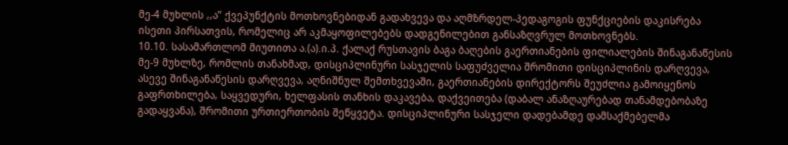მე-4 მუხლის ,,ა’’ ქვეპუნქტის მოთხოვნებიდან გადახვევა და აღმზრდელ-პედაგოგის ფუნქციების დაკისრება ისეთი პირსათვის, რომელიც არ აკმაყოფილებებს დადგენილებით განსაზღვრულ მოთხოვნებს.
10.10. სასამართლომ მიუთითა ა.(ა).ი.პ. ქალაქ რუსთავის ბაგა ბაღების გაერთიანების ფილიალების შინაგანაწესის მე-9 მუხლზე, რომლის თანახმად, დისციპლინური სასჯელის საფუძველია შრომითი დისციპლინის დარღვევა, ასევე შინაგანაწესის დარღვევა, აღნიშნულ შემთხვევაში, გაერთიანების დირექტორს შეუძლია გამოიყენოს გაფრთხილება, საყვედური, ხელფასის თანხის დაკავება, დაქვეითება (დაბალ ანაზღაურებად თანამდებობაზე გადაყვანა), შრომითი ურთიერთობის შეწყვეტა. დისციპლინური სასჯელი დადებამდე დამსაქმებელმა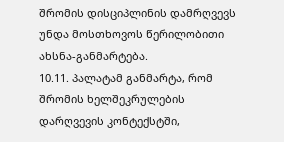შრომის დისციპლინის დამრღვევს უნდა მოსთხოვოს წერილობითი ახსნა-განმარტება.
10.11. პალატამ განმარტა, რომ შრომის ხელშეკრულების დარღვევის კონტექსტში,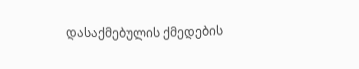დასაქმებულის ქმედების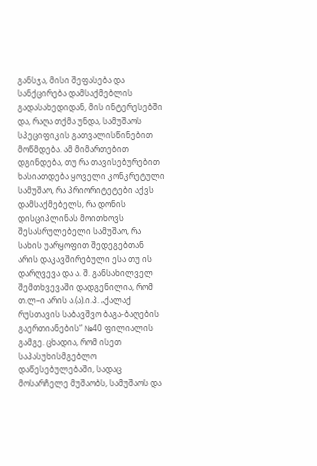განსჯა, მისი შეფასება და სანქცირება დამსაქმებლის გადასახედიდან, მის ინტერესებში და, რაღა თქმა უნდა, სამუშაოს სპეციფიკის გათვალისწინებით მოწმდება. ამ მიმართებით დგინდება, თუ რა თავისებურებით ხასიათდება ყოველი კონკრეტული სამუშაო, რა პრიორიტეტები აქვს დამსაქმებელს, რა დონის დისციპლინას მოითხოვს შესასრულებელი სამუშაო, რა სახის უარყოფით შედეგებთან არის დაკავშირებული ესა თუ ის დარღვევა და ა. შ. განსახილველ შემთხვევაში დადგენილია, რომ თ.ლ–ი არის ა.(ა).ი.პ. „ქალაქ რუსთავის საბავშვო ბაგა-ბაღების გაერთიანების“ №40 ფილიალის გამგე. ცხადია, რომ ისეთ საპასუხისმგებლო დაწესებულებაში, სადაც მოსარჩელე მუშაობს, სამუშაოს და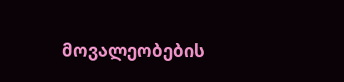მოვალეობების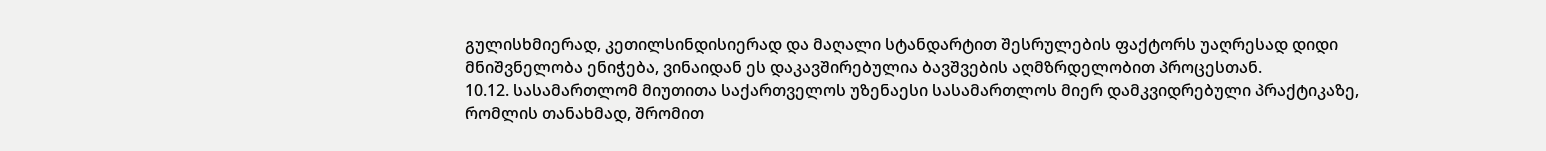გულისხმიერად, კეთილსინდისიერად და მაღალი სტანდარტით შესრულების ფაქტორს უაღრესად დიდი მნიშვნელობა ენიჭება, ვინაიდან ეს დაკავშირებულია ბავშვების აღმზრდელობით პროცესთან.
10.12. სასამართლომ მიუთითა საქართველოს უზენაესი სასამართლოს მიერ დამკვიდრებული პრაქტიკაზე, რომლის თანახმად, შრომით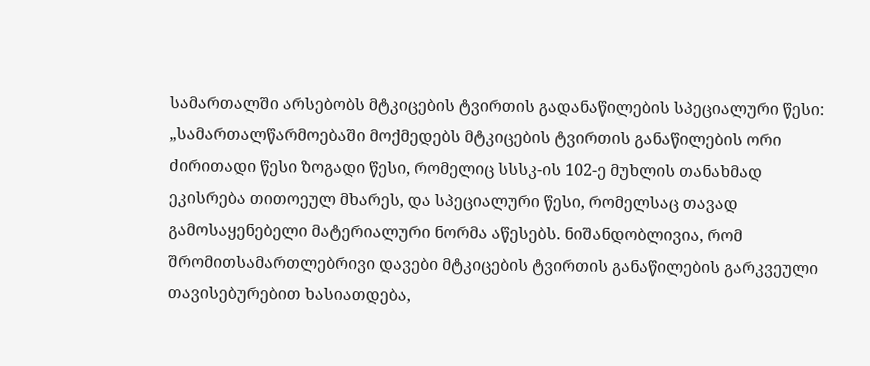სამართალში არსებობს მტკიცების ტვირთის გადანაწილების სპეციალური წესი: „სამართალწარმოებაში მოქმედებს მტკიცების ტვირთის განაწილების ორი ძირითადი წესი ზოგადი წესი, რომელიც სსსკ-ის 102-ე მუხლის თანახმად ეკისრება თითოეულ მხარეს, და სპეციალური წესი, რომელსაც თავად გამოსაყენებელი მატერიალური ნორმა აწესებს. ნიშანდობლივია, რომ შრომითსამართლებრივი დავები მტკიცების ტვირთის განაწილების გარკვეული თავისებურებით ხასიათდება,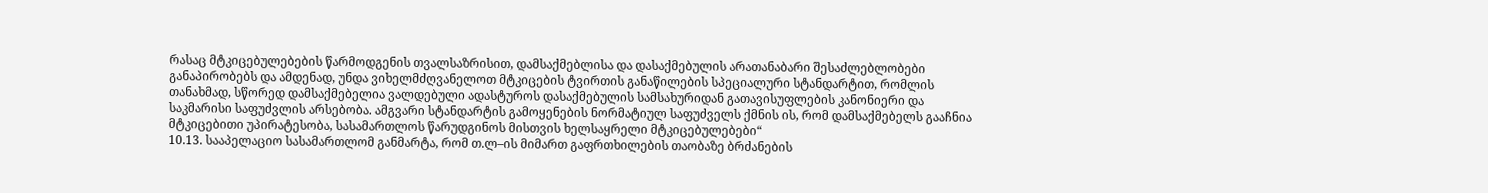რასაც მტკიცებულებების წარმოდგენის თვალსაზრისით, დამსაქმებლისა და დასაქმებულის არათანაბარი შესაძლებლობები განაპირობებს და ამდენად, უნდა ვიხელმძღვანელოთ მტკიცების ტვირთის განაწილების სპეციალური სტანდარტით, რომლის თანახმად, სწორედ დამსაქმებელია ვალდებული ადასტუროს დასაქმებულის სამსახურიდან გათავისუფლების კანონიერი და საკმარისი საფუძვლის არსებობა. ამგვარი სტანდარტის გამოყენების ნორმატიულ საფუძველს ქმნის ის, რომ დამსაქმებელს გააჩნია მტკიცებითი უპირატესობა, სასამართლოს წარუდგინოს მისთვის ხელსაყრელი მტკიცებულებები“
10.13. სააპელაციო სასამართლომ განმარტა, რომ თ.ლ–ის მიმართ გაფრთხილების თაობაზე ბრძანების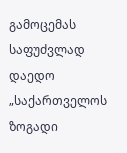გამოცემას საფუძვლად დაედო „საქართველოს ზოგადი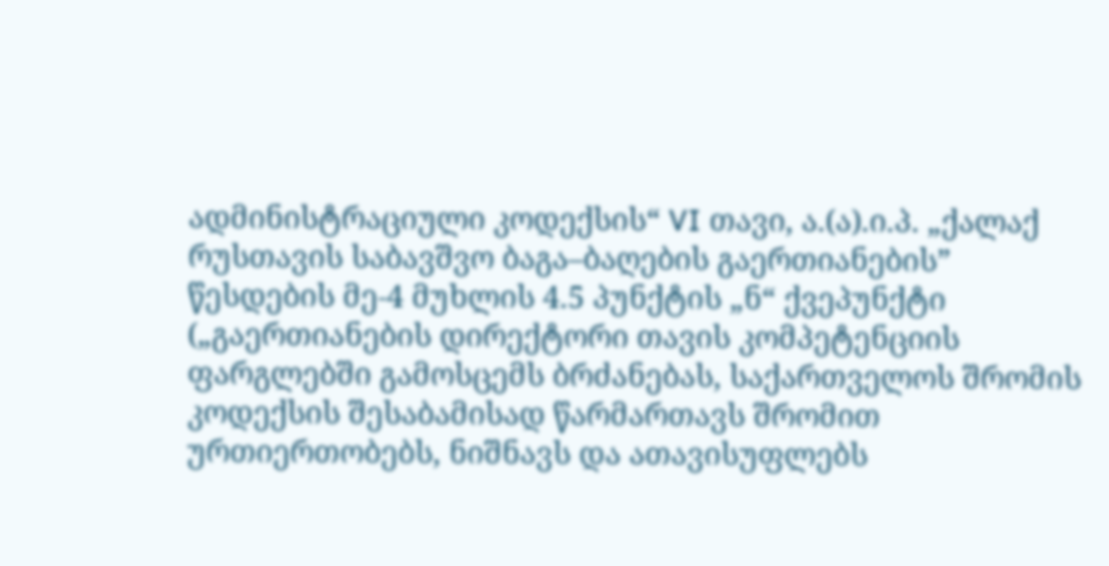ადმინისტრაციული კოდექსის“ VI თავი, ა.(ა).ი.პ. „ქალაქ რუსთავის საბავშვო ბაგა–ბაღების გაერთიანების” წესდების მე-4 მუხლის 4.5 პუნქტის „ნ“ ქვეპუნქტი („გაერთიანების დირექტორი თავის კომპეტენციის ფარგლებში გამოსცემს ბრძანებას, საქართველოს შრომის კოდექსის შესაბამისად წარმართავს შრომით ურთიერთობებს, ნიშნავს და ათავისუფლებს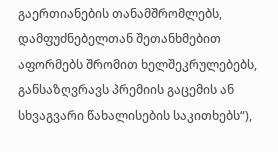გაერთიანების თანამშრომლებს, დამფუძნებელთან შეთანხმებით აფორმებს შრომით ხელშეკრულებებს, განსაზღვრავს პრემიის გაცემის ან სხვაგვარი წახალისების საკითხებს“),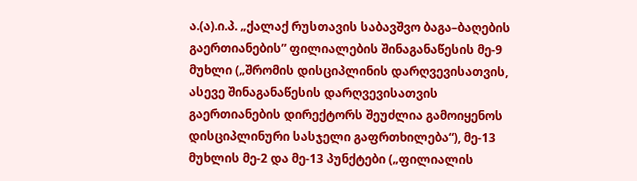ა.(ა).ი.პ. „ქალაქ რუსთავის საბავშვო ბაგა–ბაღების გაერთიანების” ფილიალების შინაგანაწესის მე-9 მუხლი („შრომის დისციპლინის დარღვევისათვის, ასევე შინაგანაწესის დარღვევისათვის გაერთიანების დირექტორს შეუძლია გამოიყენოს დისციპლინური სასჯელი გაფრთხილება“), მე-13 მუხლის მე-2 და მე-13 პუნქტები („ფილიალის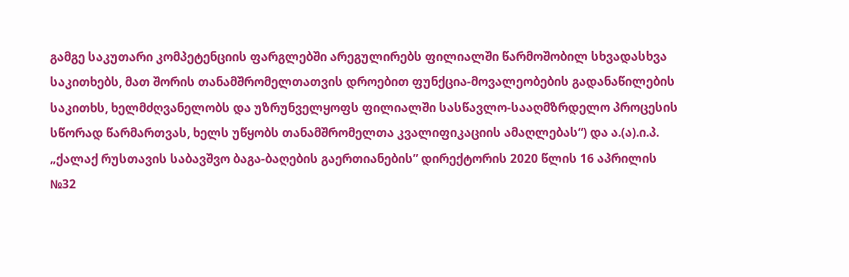გამგე საკუთარი კომპეტენციის ფარგლებში არეგულირებს ფილიალში წარმოშობილ სხვადასხვა საკითხებს, მათ შორის თანამშრომელთათვის დროებით ფუნქცია-მოვალეობების გადანაწილების საკითხს, ხელმძღვანელობს და უზრუნველყოფს ფილიალში სასწავლო-სააღმზრდელო პროცესის სწორად წარმართვას, ხელს უწყობს თანამშრომელთა კვალიფიკაციის ამაღლებას“) და ა.(ა).ი.პ. „ქალაქ რუსთავის საბავშვო ბაგა-ბაღების გაერთიანების” დირექტორის 2020 წლის 16 აპრილის №32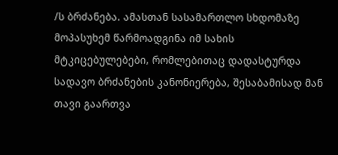/ს ბრძანება. ამასთან სასამართლო სხდომაზე მოპასუხემ წარმოადგინა იმ სახის მტკიცებულებები, რომლებითაც დადასტურდა სადავო ბრძანების კანონიერება, შესაბამისად მან თავი გაართვა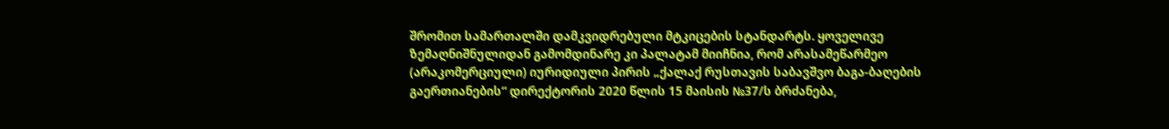შრომით სამართალში დამკვიდრებული მტკიცების სტანდარტს. ყოველივე ზემაღნიშნულიდან გამომდინარე კი პალატამ მიიჩნია, რომ არასამეწარმეო (არაკომერციული) იურიდიული პირის „ქალაქ რუსთავის საბავშვო ბაგა-ბაღების გაერთიანების“ დირექტორის 2020 წლის 15 მაისის №37/ს ბრძანება,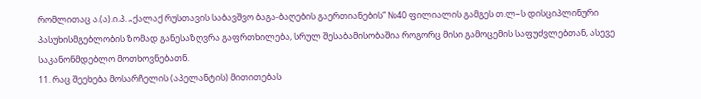რომლითაც ა.(ა).ი.პ. „ქალაქ რუსთავის საბავშვო ბაგა-ბაღების გაერთიანების” №40 ფილიალის გამგეს თ.ლ–ს დისციპლინური პასუხისმგებლობის ზომად განესაზღვრა გაფრთხილება, სრულ შესაბამისობაშია როგორც მისი გამოცემის საფუძვლებთან, ასევე საკანონმდებლო მოთხოვნებათნ.
11. რაც შეეხება მოსარჩელის (აპელანტის) მითითებას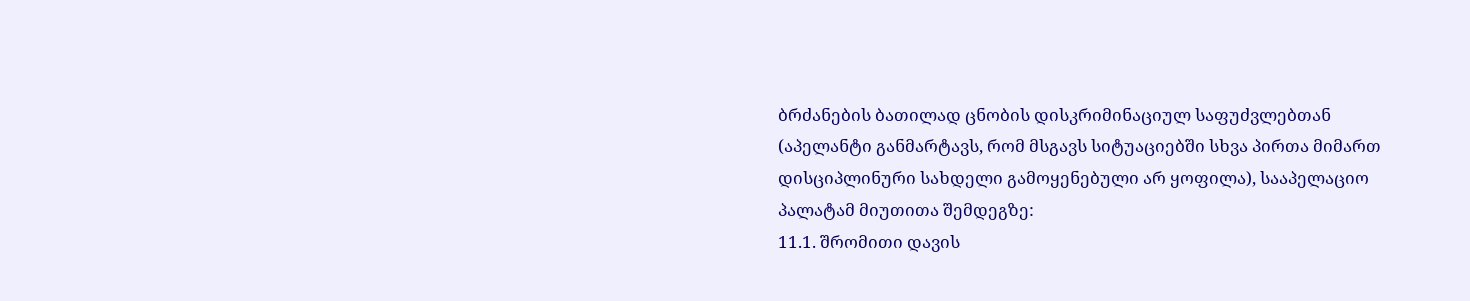ბრძანების ბათილად ცნობის დისკრიმინაციულ საფუძვლებთან (აპელანტი განმარტავს, რომ მსგავს სიტუაციებში სხვა პირთა მიმართ დისციპლინური სახდელი გამოყენებული არ ყოფილა), სააპელაციო პალატამ მიუთითა შემდეგზე:
11.1. შრომითი დავის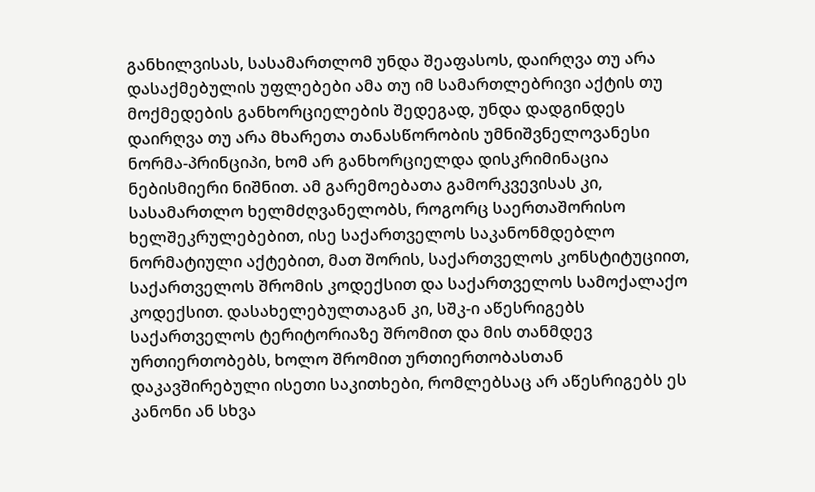განხილვისას, სასამართლომ უნდა შეაფასოს, დაირღვა თუ არა დასაქმებულის უფლებები ამა თუ იმ სამართლებრივი აქტის თუ მოქმედების განხორციელების შედეგად, უნდა დადგინდეს დაირღვა თუ არა მხარეთა თანასწორობის უმნიშვნელოვანესი ნორმა-პრინციპი, ხომ არ განხორციელდა დისკრიმინაცია ნებისმიერი ნიშნით. ამ გარემოებათა გამორკვევისას კი, სასამართლო ხელმძღვანელობს, როგორც საერთაშორისო ხელშეკრულებებით, ისე საქართველოს საკანონმდებლო ნორმატიული აქტებით, მათ შორის, საქართველოს კონსტიტუციით, საქართველოს შრომის კოდექსით და საქართველოს სამოქალაქო კოდექსით. დასახელებულთაგან კი, სშკ-ი აწესრიგებს საქართველოს ტერიტორიაზე შრომით და მის თანმდევ ურთიერთობებს, ხოლო შრომით ურთიერთობასთან დაკავშირებული ისეთი საკითხები, რომლებსაც არ აწესრიგებს ეს კანონი ან სხვა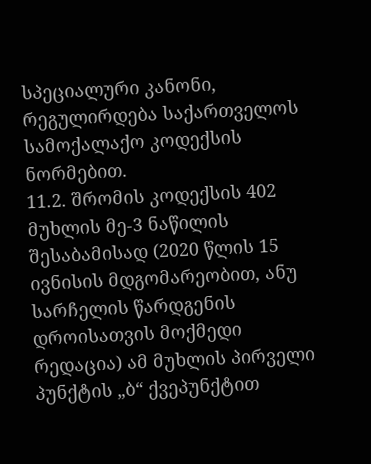სპეციალური კანონი, რეგულირდება საქართველოს სამოქალაქო კოდექსის ნორმებით.
11.2. შრომის კოდექსის 402 მუხლის მე-3 ნაწილის შესაბამისად (2020 წლის 15 ივნისის მდგომარეობით, ანუ სარჩელის წარდგენის დროისათვის მოქმედი რედაცია) ამ მუხლის პირველი პუნქტის „ბ“ ქვეპუნქტით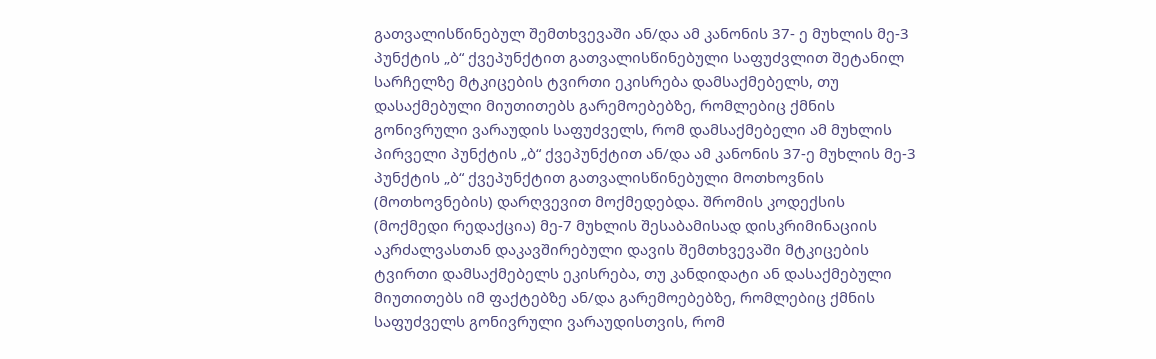გათვალისწინებულ შემთხვევაში ან/და ამ კანონის 37- ე მუხლის მე-3 პუნქტის „ბ“ ქვეპუნქტით გათვალისწინებული საფუძვლით შეტანილ სარჩელზე მტკიცების ტვირთი ეკისრება დამსაქმებელს, თუ დასაქმებული მიუთითებს გარემოებებზე, რომლებიც ქმნის გონივრული ვარაუდის საფუძველს, რომ დამსაქმებელი ამ მუხლის პირველი პუნქტის „ბ“ ქვეპუნქტით ან/და ამ კანონის 37-ე მუხლის მე-3 პუნქტის „ბ“ ქვეპუნქტით გათვალისწინებული მოთხოვნის (მოთხოვნების) დარღვევით მოქმედებდა. შრომის კოდექსის (მოქმედი რედაქცია) მე-7 მუხლის შესაბამისად დისკრიმინაციის აკრძალვასთან დაკავშირებული დავის შემთხვევაში მტკიცების ტვირთი დამსაქმებელს ეკისრება, თუ კანდიდატი ან დასაქმებული მიუთითებს იმ ფაქტებზე ან/და გარემოებებზე, რომლებიც ქმნის საფუძველს გონივრული ვარაუდისთვის, რომ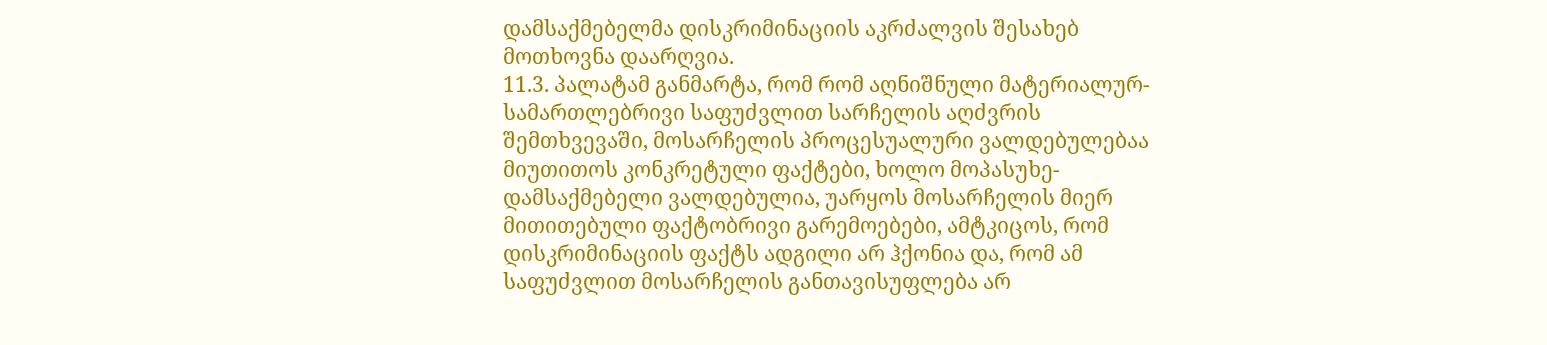დამსაქმებელმა დისკრიმინაციის აკრძალვის შესახებ მოთხოვნა დაარღვია.
11.3. პალატამ განმარტა, რომ რომ აღნიშნული მატერიალურ-სამართლებრივი საფუძვლით სარჩელის აღძვრის შემთხვევაში, მოსარჩელის პროცესუალური ვალდებულებაა მიუთითოს კონკრეტული ფაქტები, ხოლო მოპასუხე-დამსაქმებელი ვალდებულია, უარყოს მოსარჩელის მიერ მითითებული ფაქტობრივი გარემოებები, ამტკიცოს, რომ დისკრიმინაციის ფაქტს ადგილი არ ჰქონია და, რომ ამ საფუძვლით მოსარჩელის განთავისუფლება არ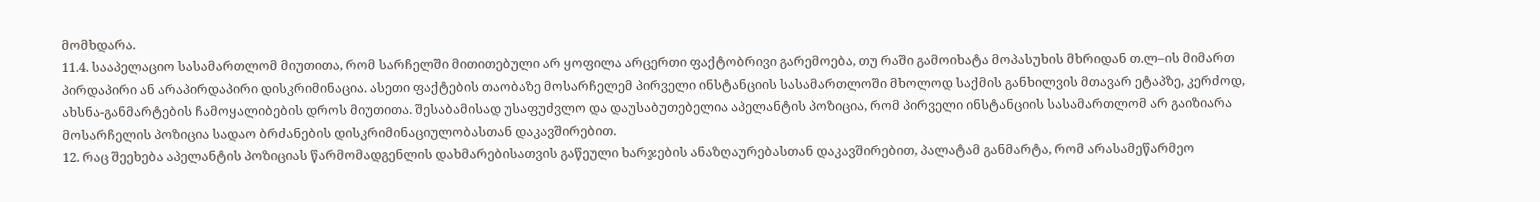მომხდარა.
11.4. სააპელაციო სასამართლომ მიუთითა, რომ სარჩელში მითითებული არ ყოფილა არცერთი ფაქტობრივი გარემოება, თუ რაში გამოიხატა მოპასუხის მხრიდან თ.ლ–ის მიმართ პირდაპირი ან არაპირდაპირი დისკრიმინაცია. ასეთი ფაქტების თაობაზე მოსარჩელემ პირველი ინსტანციის სასამართლოში მხოლოდ საქმის განხილვის მთავარ ეტაპზე, კერძოდ, ახსნა-განმარტების ჩამოყალიბების დროს მიუთითა. შესაბამისად უსაფუძვლო და დაუსაბუთებელია აპელანტის პოზიცია, რომ პირველი ინსტანციის სასამართლომ არ გაიზიარა მოსარჩელის პოზიცია სადაო ბრძანების დისკრიმინაციულობასთან დაკავშირებით.
12. რაც შეეხება აპელანტის პოზიციას წარმომადგენლის დახმარებისათვის გაწეული ხარჯების ანაზღაურებასთან დაკავშირებით, პალატამ განმარტა, რომ არასამეწარმეო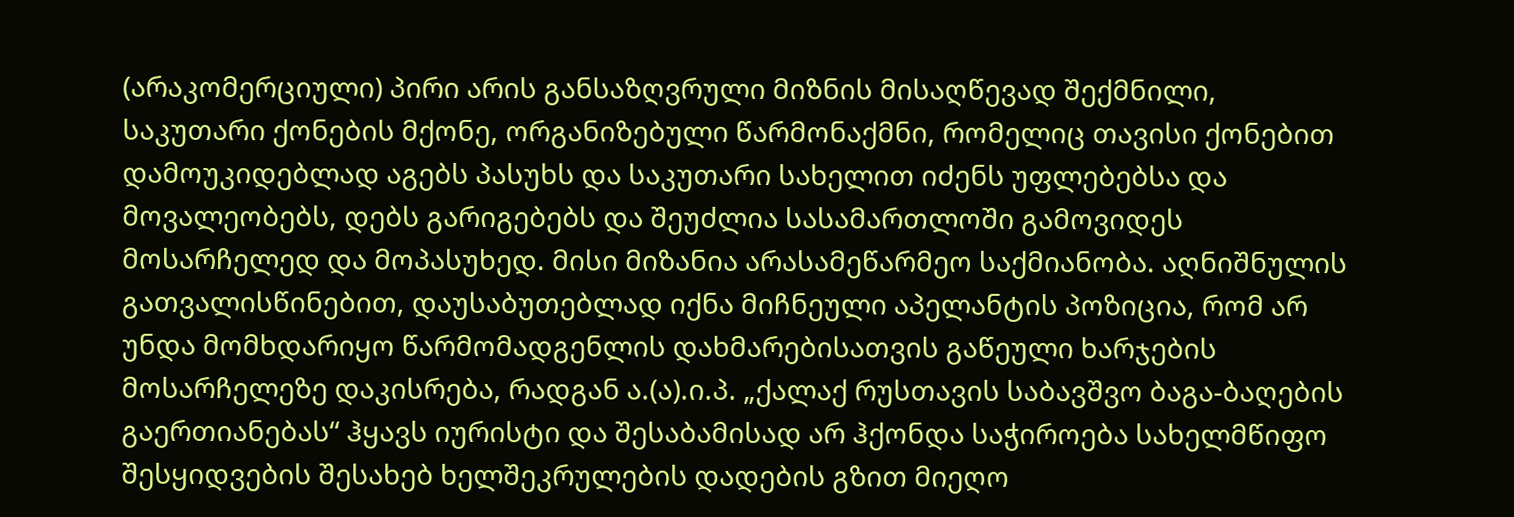(არაკომერციული) პირი არის განსაზღვრული მიზნის მისაღწევად შექმნილი, საკუთარი ქონების მქონე, ორგანიზებული წარმონაქმნი, რომელიც თავისი ქონებით დამოუკიდებლად აგებს პასუხს და საკუთარი სახელით იძენს უფლებებსა და მოვალეობებს, დებს გარიგებებს და შეუძლია სასამართლოში გამოვიდეს მოსარჩელედ და მოპასუხედ. მისი მიზანია არასამეწარმეო საქმიანობა. აღნიშნულის გათვალისწინებით, დაუსაბუთებლად იქნა მიჩნეული აპელანტის პოზიცია, რომ არ უნდა მომხდარიყო წარმომადგენლის დახმარებისათვის გაწეული ხარჯების მოსარჩელეზე დაკისრება, რადგან ა.(ა).ი.პ. „ქალაქ რუსთავის საბავშვო ბაგა-ბაღების გაერთიანებას“ ჰყავს იურისტი და შესაბამისად არ ჰქონდა საჭიროება სახელმწიფო შესყიდვების შესახებ ხელშეკრულების დადების გზით მიეღო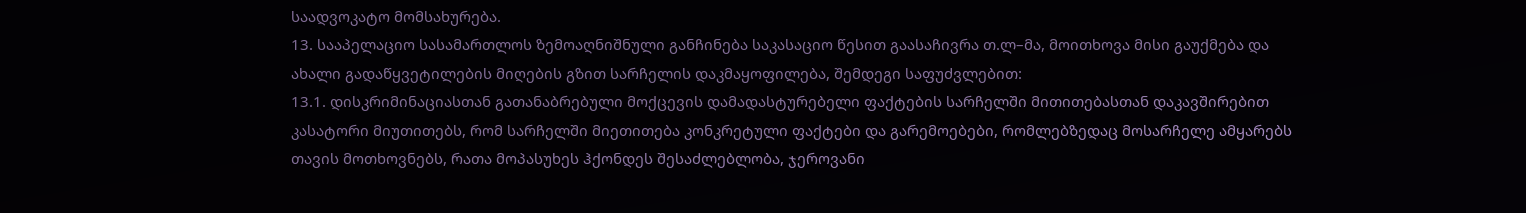საადვოკატო მომსახურება.
13. სააპელაციო სასამართლოს ზემოაღნიშნული განჩინება საკასაციო წესით გაასაჩივრა თ.ლ–მა, მოითხოვა მისი გაუქმება და ახალი გადაწყვეტილების მიღების გზით სარჩელის დაკმაყოფილება, შემდეგი საფუძვლებით:
13.1. დისკრიმინაციასთან გათანაბრებული მოქცევის დამადასტურებელი ფაქტების სარჩელში მითითებასთან დაკავშირებით კასატორი მიუთითებს, რომ სარჩელში მიეთითება კონკრეტული ფაქტები და გარემოებები, რომლებზედაც მოსარჩელე ამყარებს თავის მოთხოვნებს, რათა მოპასუხეს ჰქონდეს შესაძლებლობა, ჯეროვანი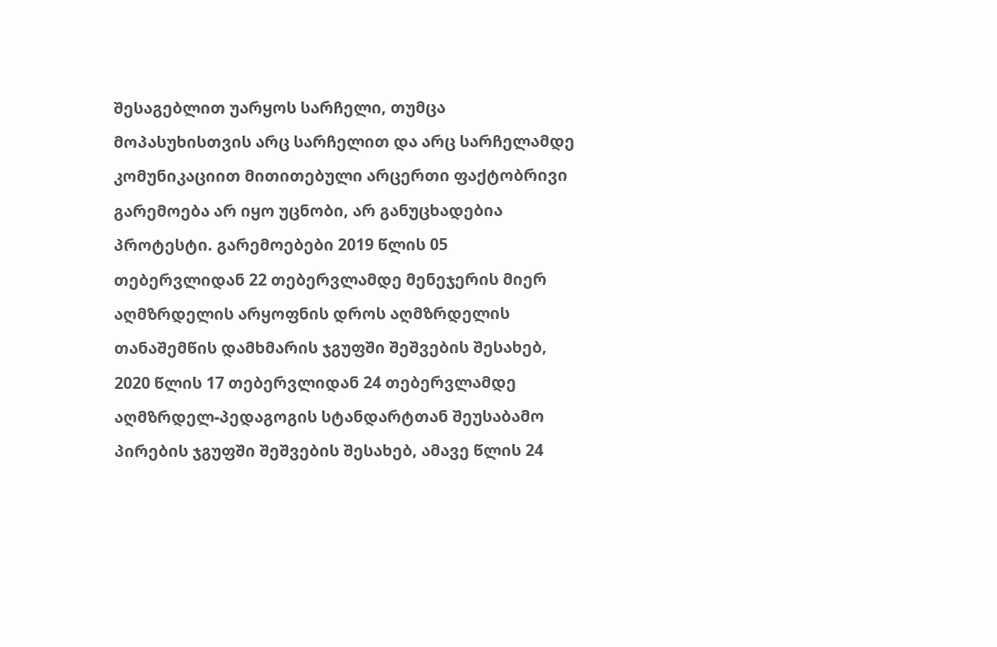შესაგებლით უარყოს სარჩელი, თუმცა მოპასუხისთვის არც სარჩელით და არც სარჩელამდე კომუნიკაციით მითითებული არცერთი ფაქტობრივი გარემოება არ იყო უცნობი, არ განუცხადებია პროტესტი. გარემოებები 2019 წლის 05 თებერვლიდან 22 თებერვლამდე მენეჯერის მიერ აღმზრდელის არყოფნის დროს აღმზრდელის თანაშემწის დამხმარის ჯგუფში შეშვების შესახებ, 2020 წლის 17 თებერვლიდან 24 თებერვლამდე აღმზრდელ-პედაგოგის სტანდარტთან შეუსაბამო პირების ჯგუფში შეშვების შესახებ, ამავე წლის 24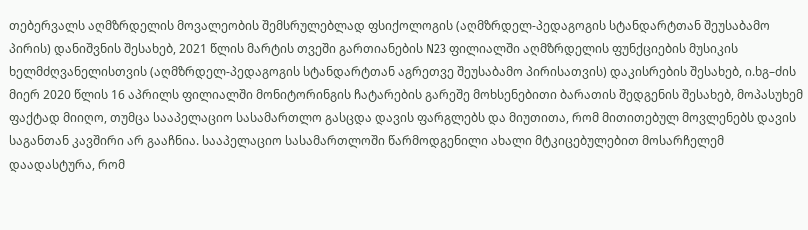თებერვალს აღმზრდელის მოვალეობის შემსრულებლად ფსიქოლოგის (აღმზრდელ-პედაგოგის სტანდარტთან შეუსაბამო პირის) დანიშვნის შესახებ, 2021 წლის მარტის თვეში გართიანების N23 ფილიალში აღმზრდელის ფუნქციების მუსიკის ხელმძღვანელისთვის (აღმზრდელ-პედაგოგის სტანდარტთან აგრეთვე შეუსაბამო პირისათვის) დაკისრების შესახებ, ი.ხგ–ძის მიერ 2020 წლის 16 აპრილს ფილიალში მონიტორინგის ჩატარების გარეშე მოხსენებითი ბარათის შედგენის შესახებ, მოპასუხემ ფაქტად მიიღო, თუმცა სააპელაციო სასამართლო გასცდა დავის ფარგლებს და მიუთითა, რომ მითითებულ მოვლენებს დავის საგანთან კავშირი არ გააჩნია. სააპელაციო სასამართლოში წარმოდგენილი ახალი მტკიცებულებით მოსარჩელემ დაადასტურა, რომ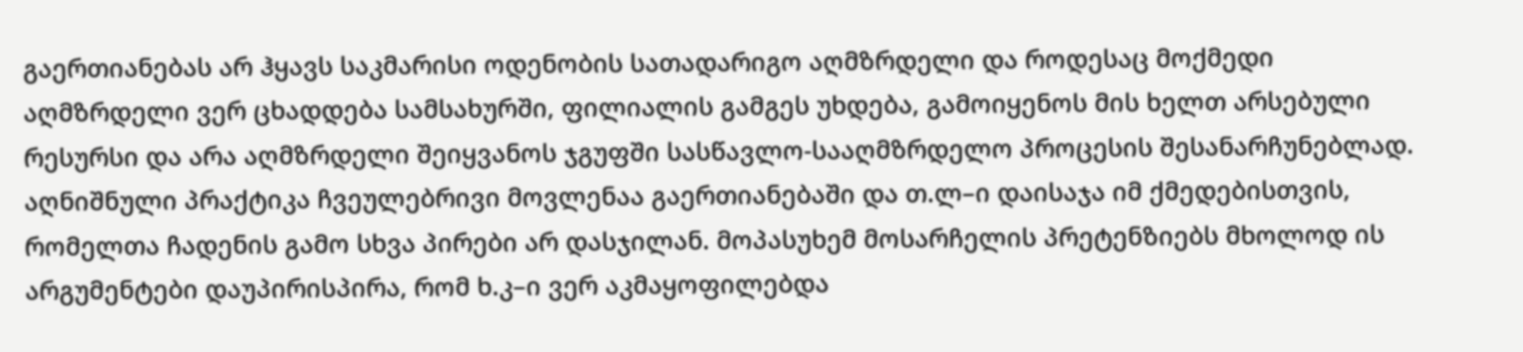გაერთიანებას არ ჰყავს საკმარისი ოდენობის სათადარიგო აღმზრდელი და როდესაც მოქმედი აღმზრდელი ვერ ცხადდება სამსახურში, ფილიალის გამგეს უხდება, გამოიყენოს მის ხელთ არსებული რესურსი და არა აღმზრდელი შეიყვანოს ჯგუფში სასწავლო-სააღმზრდელო პროცესის შესანარჩუნებლად. აღნიშნული პრაქტიკა ჩვეულებრივი მოვლენაა გაერთიანებაში და თ.ლ–ი დაისაჯა იმ ქმედებისთვის, რომელთა ჩადენის გამო სხვა პირები არ დასჯილან. მოპასუხემ მოსარჩელის პრეტენზიებს მხოლოდ ის არგუმენტები დაუპირისპირა, რომ ხ.კ–ი ვერ აკმაყოფილებდა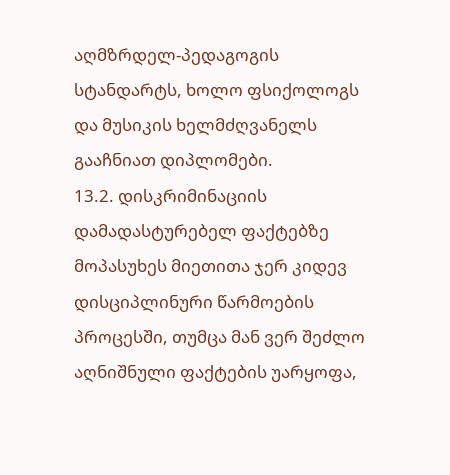აღმზრდელ-პედაგოგის სტანდარტს, ხოლო ფსიქოლოგს და მუსიკის ხელმძღვანელს გააჩნიათ დიპლომები.
13.2. დისკრიმინაციის დამადასტურებელ ფაქტებზე მოპასუხეს მიეთითა ჯერ კიდევ დისციპლინური წარმოების პროცესში, თუმცა მან ვერ შეძლო აღნიშნული ფაქტების უარყოფა,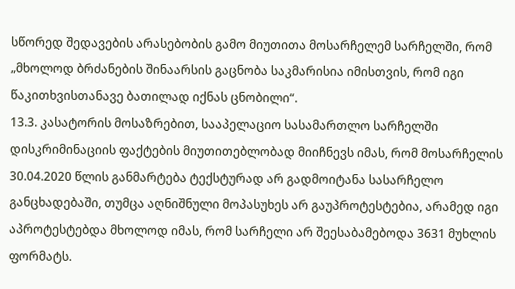სწორედ შედავების არასებობის გამო მიუთითა მოსარჩელემ სარჩელში, რომ „მხოლოდ ბრძანების შინაარსის გაცნობა საკმარისია იმისთვის, რომ იგი წაკითხვისთანავე ბათილად იქნას ცნობილი“.
13.3. კასატორის მოსაზრებით, სააპელაციო სასამართლო სარჩელში დისკრიმინაციის ფაქტების მიუთითებლობად მიიჩნევს იმას, რომ მოსარჩელის 30.04.2020 წლის განმარტება ტექსტურად არ გადმოიტანა სასარჩელო განცხადებაში, თუმცა აღნიშნული მოპასუხეს არ გაუპროტესტებია, არამედ იგი აპროტესტებდა მხოლოდ იმას, რომ სარჩელი არ შეესაბამებოდა 3631 მუხლის ფორმატს.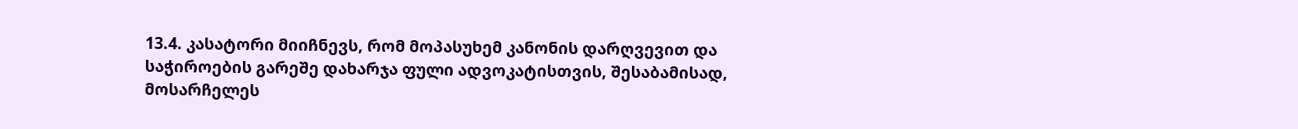13.4. კასატორი მიიჩნევს, რომ მოპასუხემ კანონის დარღვევით და საჭიროების გარეშე დახარჯა ფული ადვოკატისთვის, შესაბამისად, მოსარჩელეს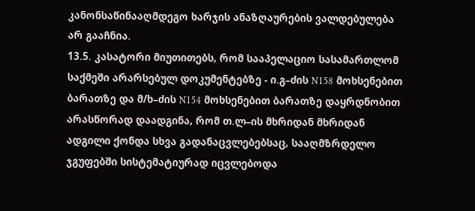კანონსაწინააღმდეგო ხარჯის ანაზღაურების ვალდებულება არ გააჩნია.
13.5. კასატორი მიუთითებს, რომ სააპელაციო სასამართლომ საქმეში არარსებულ დოკუმენტებზე - ი.გ–ძის N158 მოხსენებით ბარათზე და მ/ხ–ძის N154 მოხსენებით ბარათზე დაყრდნობით არასწორად დაადგინა, რომ თ.ლ–ის მხრიდან მხრიდან ადგილი ქონდა სხვა გადანაცვლებებსაც, სააღმზრდელო ჯგუფებში სისტემატიურად იცვლებოდა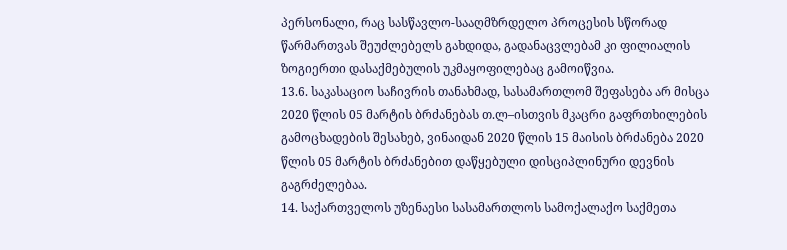პერსონალი, რაც სასწავლო-სააღმზრდელო პროცესის სწორად წარმართვას შეუძლებელს გახდიდა, გადანაცვლებამ კი ფილიალის ზოგიერთი დასაქმებულის უკმაყოფილებაც გამოიწვია.
13.6. საკასაციო საჩივრის თანახმად, სასამართლომ შეფასება არ მისცა 2020 წლის 05 მარტის ბრძანებას თ.ლ–ისთვის მკაცრი გაფრთხილების გამოცხადების შესახებ, ვინაიდან 2020 წლის 15 მაისის ბრძანება 2020 წლის 05 მარტის ბრძანებით დაწყებული დისციპლინური დევნის გაგრძელებაა.
14. საქართველოს უზენაესი სასამართლოს სამოქალაქო საქმეთა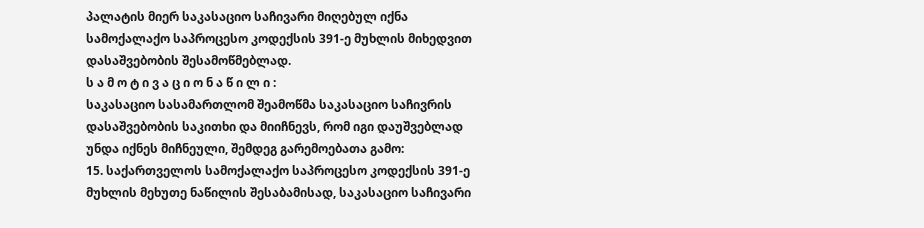პალატის მიერ საკასაციო საჩივარი მიღებულ იქნა სამოქალაქო საპროცესო კოდექსის 391-ე მუხლის მიხედვით დასაშვებობის შესამოწმებლად.
ს ა მ ო ტ ი ვ ა ც ი ო ნ ა წ ი ლ ი :
საკასაციო სასამართლომ შეამოწმა საკასაციო საჩივრის დასაშვებობის საკითხი და მიიჩნევს, რომ იგი დაუშვებლად უნდა იქნეს მიჩნეული, შემდეგ გარემოებათა გამო:
15. საქართველოს სამოქალაქო საპროცესო კოდექსის 391-ე მუხლის მეხუთე ნაწილის შესაბამისად, საკასაციო საჩივარი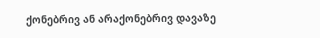ქონებრივ ან არაქონებრივ დავაზე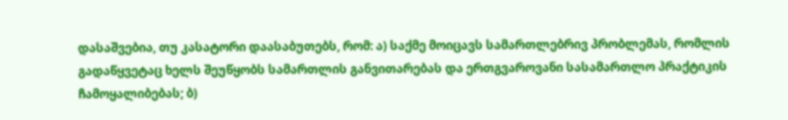დასაშვებია, თუ კასატორი დაასაბუთებს, რომ: ა) საქმე მოიცავს სამართლებრივ პრობლემას, რომლის გადაწყვეტაც ხელს შეუწყობს სამართლის განვითარებას და ერთგვაროვანი სასამართლო პრაქტიკის ჩამოყალიბებას; ბ)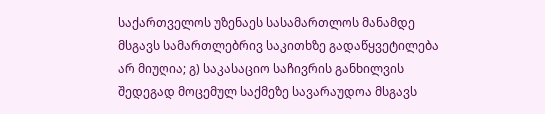საქართველოს უზენაეს სასამართლოს მანამდე მსგავს სამართლებრივ საკითხზე გადაწყვეტილება არ მიუღია; გ) საკასაციო საჩივრის განხილვის შედეგად მოცემულ საქმეზე სავარაუდოა მსგავს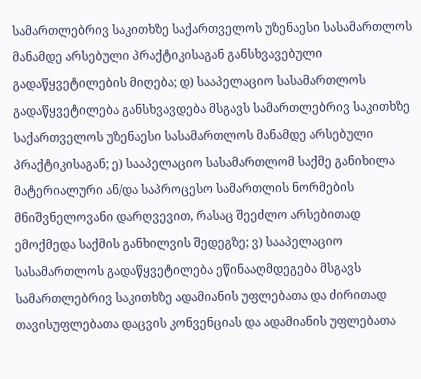სამართლებრივ საკითხზე საქართველოს უზენაესი სასამართლოს მანამდე არსებული პრაქტიკისაგან განსხვავებული გადაწყვეტილების მიღება; დ) სააპელაციო სასამართლოს გადაწყვეტილება განსხვავდება მსგავს სამართლებრივ საკითხზე საქართველოს უზენაესი სასამართლოს მანამდე არსებული პრაქტიკისაგან; ე) სააპელაციო სასამართლომ საქმე განიხილა მატერიალური ან/და საპროცესო სამართლის ნორმების მნიშვნელოვანი დარღვევით, რასაც შეეძლო არსებითად ემოქმედა საქმის განხილვის შედეგზე; ვ) სააპელაციო სასამართლოს გადაწყვეტილება ეწინააღმდეგება მსგავს სამართლებრივ საკითხზე ადამიანის უფლებათა და ძირითად თავისუფლებათა დაცვის კონვენციას და ადამიანის უფლებათა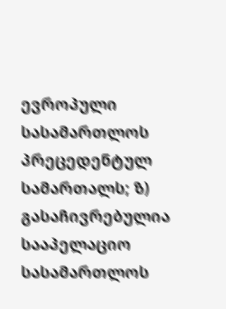ევროპული სასამართლოს პრეცედენტულ სამართალს; ზ) გასაჩივრებულია სააპელაციო სასამართლოს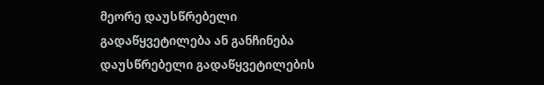მეორე დაუსწრებელი გადაწყვეტილება ან განჩინება დაუსწრებელი გადაწყვეტილების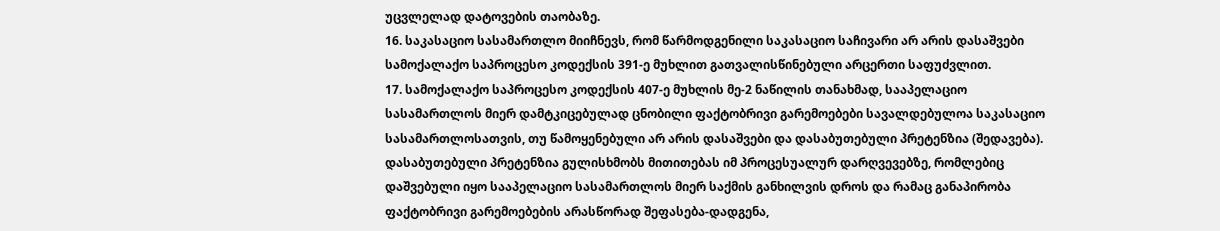უცვლელად დატოვების თაობაზე.
16. საკასაციო სასამართლო მიიჩნევს, რომ წარმოდგენილი საკასაციო საჩივარი არ არის დასაშვები სამოქალაქო საპროცესო კოდექსის 391-ე მუხლით გათვალისწინებული არცერთი საფუძვლით.
17. სამოქალაქო საპროცესო კოდექსის 407-ე მუხლის მე-2 ნაწილის თანახმად, სააპელაციო სასამართლოს მიერ დამტკიცებულად ცნობილი ფაქტობრივი გარემოებები სავალდებულოა საკასაციო სასამართლოსათვის, თუ წამოყენებული არ არის დასაშვები და დასაბუთებული პრეტენზია (შედავება). დასაბუთებული პრეტენზია გულისხმობს მითითებას იმ პროცესუალურ დარღვევებზე, რომლებიც დაშვებული იყო სააპელაციო სასამართლოს მიერ საქმის განხილვის დროს და რამაც განაპირობა ფაქტობრივი გარემოებების არასწორად შეფასება-დადგენა,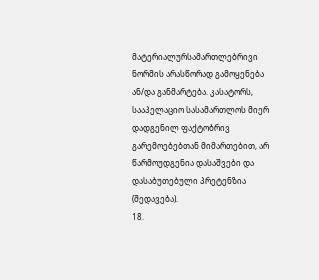მატერიალურსამართლებრივი ნორმის არასწორად გამოყენება ან/და განმარტება. კასატორს, სააპელაციო სასამართლოს მიერ დადგენილ ფაქტობრივ გარემოებებთან მიმართებით, არ წარმოუდგენია დასაშვები და დასაბუთებული პრეტენზია (შედავება).
18.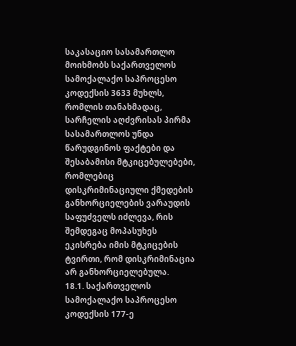საკასაციო სასამართლო მოიხმობს საქართველოს სამოქალაქო საპროცესო კოდექსის 3633 მუხლს, რომლის თანახმადაც, სარჩელის აღძვრისას პირმა სასამართლოს უნდა წარუდგინოს ფაქტები და შესაბამისი მტკიცებულებები, რომლებიც დისკრიმინაციული ქმედების განხორციელების ვარაუდის საფუძველს იძლევა, რის შემდეგაც მოპასუხეს ეკისრება იმის მტკიცების ტვირთი, რომ დისკრიმინაცია არ განხორციელებულა.
18.1. საქართველოს სამოქალაქო საპროცესო კოდექსის 177-ე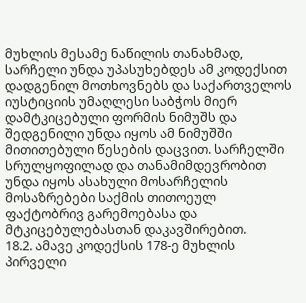მუხლის მესამე ნაწილის თანახმად, სარჩელი უნდა უპასუხებდეს ამ კოდექსით დადგენილ მოთხოვნებს და საქართველოს იუსტიციის უმაღლესი საბჭოს მიერ დამტკიცებული ფორმის ნიმუშს და შედგენილი უნდა იყოს ამ ნიმუშში მითითებული წესების დაცვით. სარჩელში სრულყოფილად და თანამიმდევრობით უნდა იყოს ასახული მოსარჩელის მოსაზრებები საქმის თითოეულ ფაქტობრივ გარემოებასა და მტკიცებულებასთან დაკავშირებით.
18.2. ამავე კოდექსის 178-ე მუხლის პირველი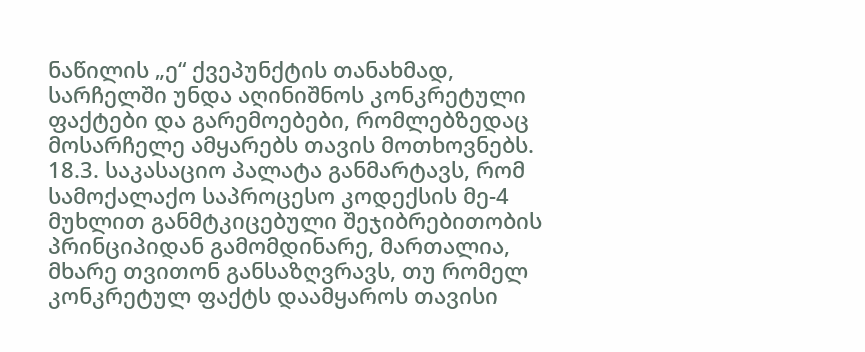ნაწილის „ე“ ქვეპუნქტის თანახმად, სარჩელში უნდა აღინიშნოს კონკრეტული ფაქტები და გარემოებები, რომლებზედაც მოსარჩელე ამყარებს თავის მოთხოვნებს.
18.3. საკასაციო პალატა განმარტავს, რომ სამოქალაქო საპროცესო კოდექსის მე-4 მუხლით განმტკიცებული შეჯიბრებითობის პრინციპიდან გამომდინარე, მართალია, მხარე თვითონ განსაზღვრავს, თუ რომელ კონკრეტულ ფაქტს დაამყაროს თავისი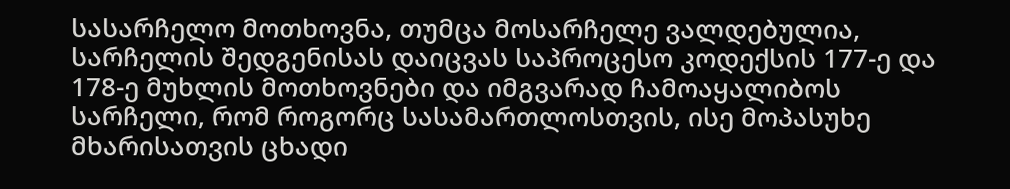სასარჩელო მოთხოვნა, თუმცა მოსარჩელე ვალდებულია, სარჩელის შედგენისას დაიცვას საპროცესო კოდექსის 177-ე და 178-ე მუხლის მოთხოვნები და იმგვარად ჩამოაყალიბოს სარჩელი, რომ როგორც სასამართლოსთვის, ისე მოპასუხე მხარისათვის ცხადი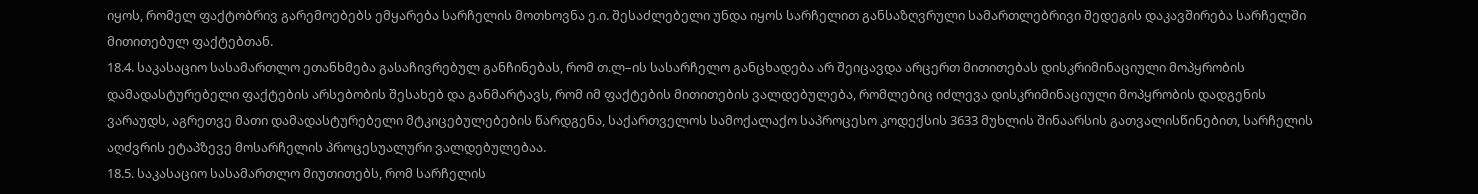იყოს, რომელ ფაქტობრივ გარემოებებს ემყარება სარჩელის მოთხოვნა ე.ი. შესაძლებელი უნდა იყოს სარჩელით განსაზღვრული სამართლებრივი შედეგის დაკავშირება სარჩელში მითითებულ ფაქტებთან.
18.4. საკასაციო სასამართლო ეთანხმება გასაჩივრებულ განჩინებას, რომ თ.ლ–ის სასარჩელო განცხადება არ შეიცავდა არცერთ მითითებას დისკრიმინაციული მოპყრობის დამადასტურებელი ფაქტების არსებობის შესახებ და განმარტავს, რომ იმ ფაქტების მითითების ვალდებულება, რომლებიც იძლევა დისკრიმინაციული მოპყრობის დადგენის ვარაუდს, აგრეთვე მათი დამადასტურებელი მტკიცებულებების წარდგენა, საქართველოს სამოქალაქო საპროცესო კოდექსის 3633 მუხლის შინაარსის გათვალისწინებით, სარჩელის აღძვრის ეტაპზევე მოსარჩელის პროცესუალური ვალდებულებაა.
18.5. საკასაციო სასამართლო მიუთითებს, რომ სარჩელის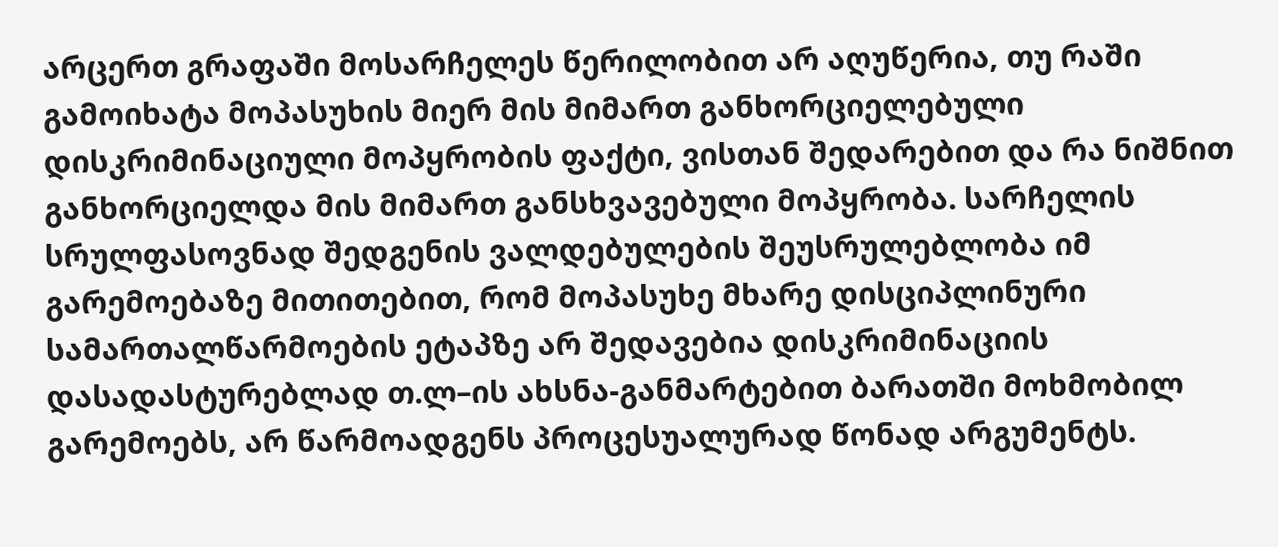არცერთ გრაფაში მოსარჩელეს წერილობით არ აღუწერია, თუ რაში გამოიხატა მოპასუხის მიერ მის მიმართ განხორციელებული დისკრიმინაციული მოპყრობის ფაქტი, ვისთან შედარებით და რა ნიშნით განხორციელდა მის მიმართ განსხვავებული მოპყრობა. სარჩელის სრულფასოვნად შედგენის ვალდებულების შეუსრულებლობა იმ გარემოებაზე მითითებით, რომ მოპასუხე მხარე დისციპლინური სამართალწარმოების ეტაპზე არ შედავებია დისკრიმინაციის დასადასტურებლად თ.ლ–ის ახსნა-განმარტებით ბარათში მოხმობილ გარემოებს, არ წარმოადგენს პროცესუალურად წონად არგუმენტს.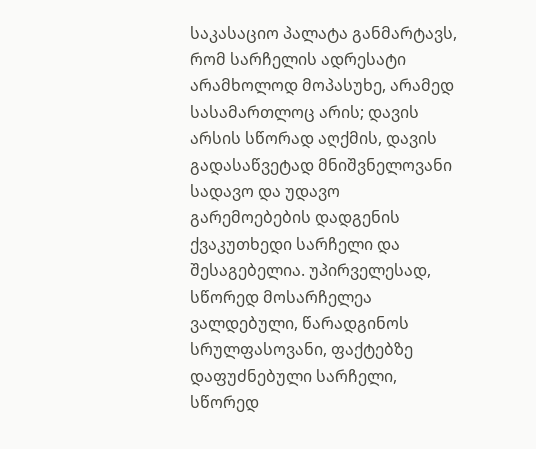საკასაციო პალატა განმარტავს, რომ სარჩელის ადრესატი არამხოლოდ მოპასუხე, არამედ სასამართლოც არის; დავის არსის სწორად აღქმის, დავის გადასაწვეტად მნიშვნელოვანი სადავო და უდავო გარემოებების დადგენის ქვაკუთხედი სარჩელი და შესაგებელია. უპირველესად, სწორედ მოსარჩელეა ვალდებული, წარადგინოს სრულფასოვანი, ფაქტებზე დაფუძნებული სარჩელი, სწორედ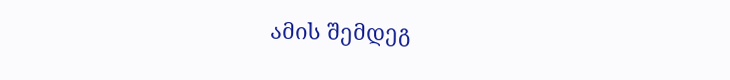ამის შემდეგ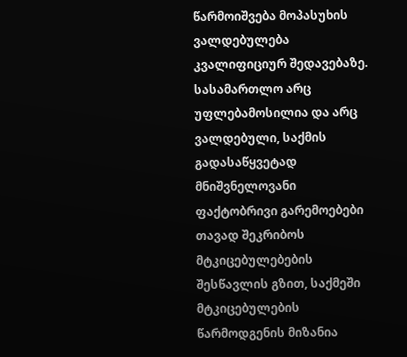წარმოიშვება მოპასუხის ვალდებულება კვალიფიციურ შედავებაზე. სასამართლო არც უფლებამოსილია და არც ვალდებული, საქმის გადასაწყვეტად მნიშვნელოვანი ფაქტობრივი გარემოებები თავად შეკრიბოს მტკიცებულებების შესწავლის გზით, საქმეში მტკიცებულების წარმოდგენის მიზანია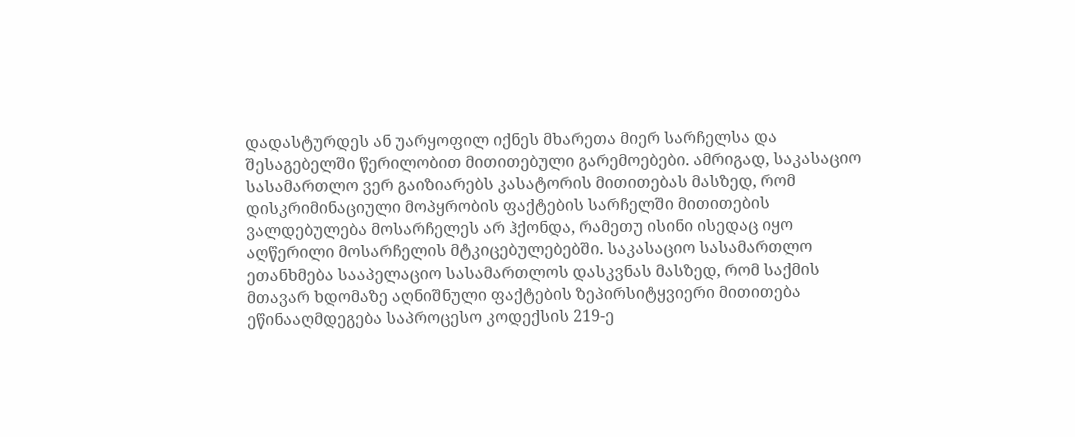დადასტურდეს ან უარყოფილ იქნეს მხარეთა მიერ სარჩელსა და შესაგებელში წერილობით მითითებული გარემოებები. ამრიგად, საკასაციო სასამართლო ვერ გაიზიარებს კასატორის მითითებას მასზედ, რომ დისკრიმინაციული მოპყრობის ფაქტების სარჩელში მითითების ვალდებულება მოსარჩელეს არ ჰქონდა, რამეთუ ისინი ისედაც იყო აღწერილი მოსარჩელის მტკიცებულებებში. საკასაციო სასამართლო ეთანხმება სააპელაციო სასამართლოს დასკვნას მასზედ, რომ საქმის მთავარ ხდომაზე აღნიშნული ფაქტების ზეპირსიტყვიერი მითითება ეწინააღმდეგება საპროცესო კოდექსის 219-ე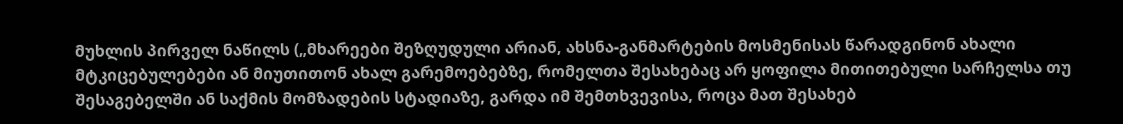მუხლის პირველ ნაწილს („მხარეები შეზღუდული არიან, ახსნა-განმარტების მოსმენისას წარადგინონ ახალი მტკიცებულებები ან მიუთითონ ახალ გარემოებებზე, რომელთა შესახებაც არ ყოფილა მითითებული სარჩელსა თუ შესაგებელში ან საქმის მომზადების სტადიაზე, გარდა იმ შემთხვევისა, როცა მათ შესახებ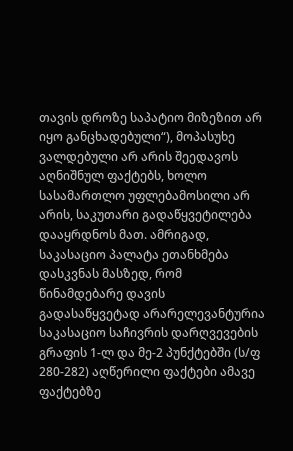თავის დროზე საპატიო მიზეზით არ იყო განცხადებული“), მოპასუხე ვალდებული არ არის შეედავოს აღნიშნულ ფაქტებს, ხოლო სასამართლო უფლებამოსილი არ არის, საკუთარი გადაწყვეტილება დააყრდნოს მათ. ამრიგად, საკასაციო პალატა ეთანხმება დასკვნას მასზედ, რომ წინამდებარე დავის გადასაწყვეტად არარელევანტურია საკასაციო საჩივრის დარღვევების გრაფის 1-ლ და მე-2 პუნქტებში (ს/ფ 280-282) აღწერილი ფაქტები ამავე ფაქტებზე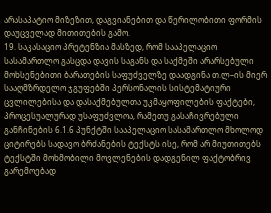არასაპატიო მიზეზით, დაგვიანებით და წერილობითი ფორმის დაუცველად მითითების გამო.
19. საკასაციო პრეტენზია მასზედ, რომ სააპელაციო სასამართლო გასცდა დავის საგანს და საქმეში არარსებული მოხსენებითი ბარათების საფუძველზე დაადგინა თ.ლ–ის მიერ სააღმზრდელო ჯგუფებში პერსონალის სისტემატიური ცვლილებისა და დასაქმებულთა უკმაყოფილების ფაქტები, პროცესუალურად უსაფუძვლოა, რამეთუ გასაჩივრებული განჩინების 6.1.6 პუნქტში სააპელაციო სასამართლო მხოლოდ ციტირებს სადავო ბრძანების ტექსტს ისე, რომ არ მიუთითებს ტექსტში მოხმობილი მოვლენების დადგენილ ფაქტობრივ გარემოებად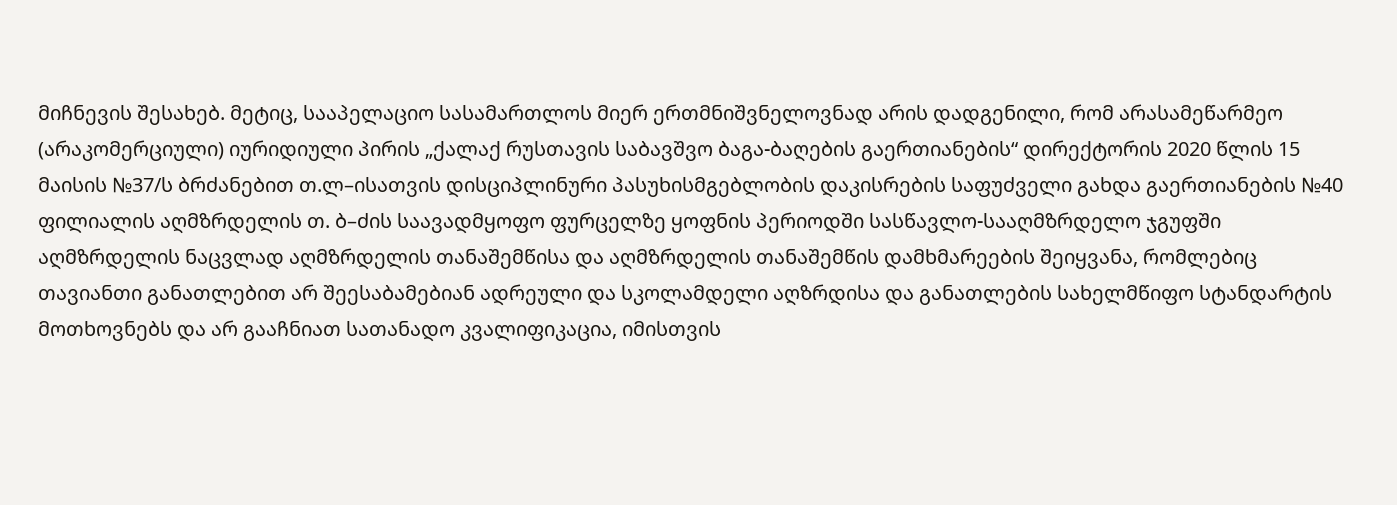მიჩნევის შესახებ. მეტიც, სააპელაციო სასამართლოს მიერ ერთმნიშვნელოვნად არის დადგენილი, რომ არასამეწარმეო (არაკომერციული) იურიდიული პირის „ქალაქ რუსთავის საბავშვო ბაგა-ბაღების გაერთიანების“ დირექტორის 2020 წლის 15 მაისის №37/ს ბრძანებით თ.ლ–ისათვის დისციპლინური პასუხისმგებლობის დაკისრების საფუძველი გახდა გაერთიანების №40 ფილიალის აღმზრდელის თ. ბ–ძის საავადმყოფო ფურცელზე ყოფნის პერიოდში სასწავლო-სააღმზრდელო ჯგუფში აღმზრდელის ნაცვლად აღმზრდელის თანაშემწისა და აღმზრდელის თანაშემწის დამხმარეების შეიყვანა, რომლებიც თავიანთი განათლებით არ შეესაბამებიან ადრეული და სკოლამდელი აღზრდისა და განათლების სახელმწიფო სტანდარტის მოთხოვნებს და არ გააჩნიათ სათანადო კვალიფიკაცია, იმისთვის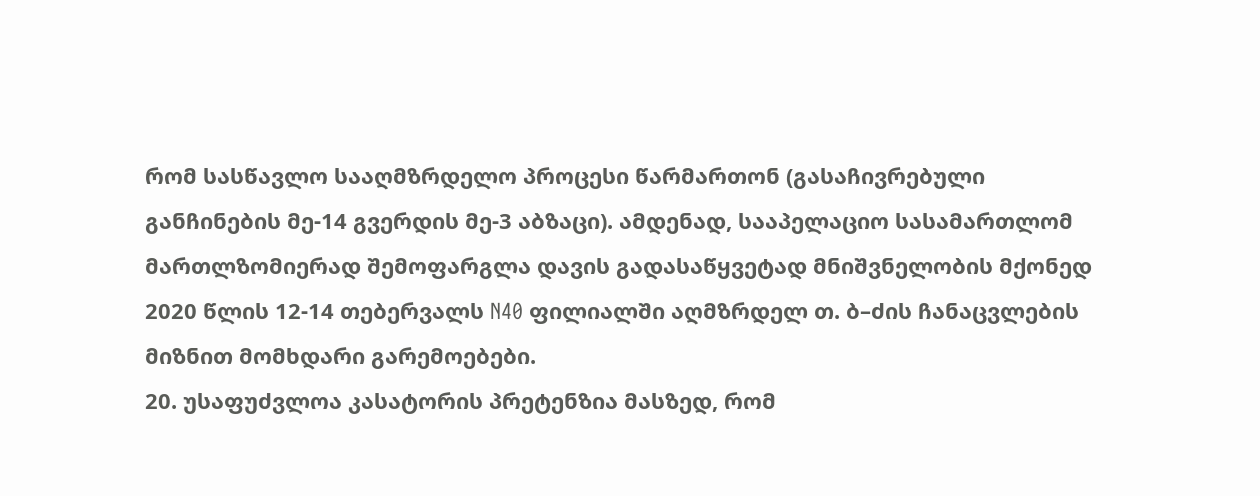რომ სასწავლო სააღმზრდელო პროცესი წარმართონ (გასაჩივრებული განჩინების მე-14 გვერდის მე-3 აბზაცი). ამდენად, სააპელაციო სასამართლომ მართლზომიერად შემოფარგლა დავის გადასაწყვეტად მნიშვნელობის მქონედ 2020 წლის 12-14 თებერვალს N40 ფილიალში აღმზრდელ თ. ბ–ძის ჩანაცვლების მიზნით მომხდარი გარემოებები.
20. უსაფუძვლოა კასატორის პრეტენზია მასზედ, რომ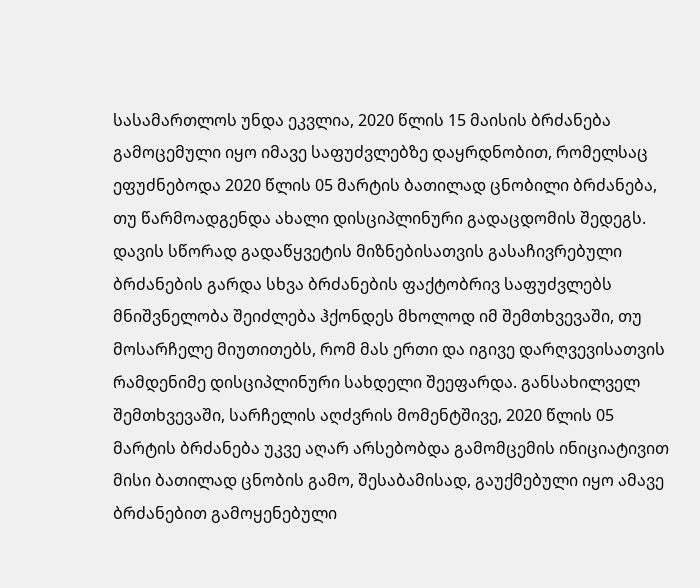სასამართლოს უნდა ეკვლია, 2020 წლის 15 მაისის ბრძანება გამოცემული იყო იმავე საფუძვლებზე დაყრდნობით, რომელსაც ეფუძნებოდა 2020 წლის 05 მარტის ბათილად ცნობილი ბრძანება, თუ წარმოადგენდა ახალი დისციპლინური გადაცდომის შედეგს. დავის სწორად გადაწყვეტის მიზნებისათვის გასაჩივრებული ბრძანების გარდა სხვა ბრძანების ფაქტობრივ საფუძვლებს მნიშვნელობა შეიძლება ჰქონდეს მხოლოდ იმ შემთხვევაში, თუ მოსარჩელე მიუთითებს, რომ მას ერთი და იგივე დარღვევისათვის რამდენიმე დისციპლინური სახდელი შეეფარდა. განსახილველ შემთხვევაში, სარჩელის აღძვრის მომენტშივე, 2020 წლის 05 მარტის ბრძანება უკვე აღარ არსებობდა გამომცემის ინიციატივით მისი ბათილად ცნობის გამო, შესაბამისად, გაუქმებული იყო ამავე ბრძანებით გამოყენებული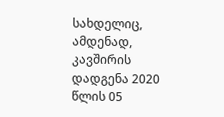სახდელიც, ამდენად, კავშირის დადგენა 2020 წლის 05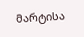მარტისა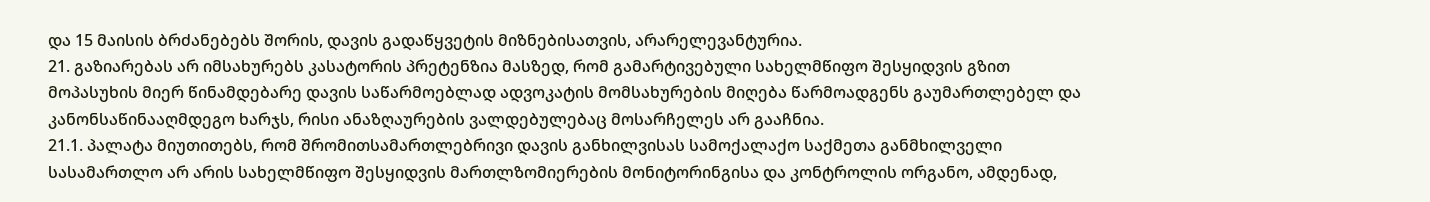და 15 მაისის ბრძანებებს შორის, დავის გადაწყვეტის მიზნებისათვის, არარელევანტურია.
21. გაზიარებას არ იმსახურებს კასატორის პრეტენზია მასზედ, რომ გამარტივებული სახელმწიფო შესყიდვის გზით მოპასუხის მიერ წინამდებარე დავის საწარმოებლად ადვოკატის მომსახურების მიღება წარმოადგენს გაუმართლებელ და კანონსაწინააღმდეგო ხარჯს, რისი ანაზღაურების ვალდებულებაც მოსარჩელეს არ გააჩნია.
21.1. პალატა მიუთითებს, რომ შრომითსამართლებრივი დავის განხილვისას სამოქალაქო საქმეთა განმხილველი სასამართლო არ არის სახელმწიფო შესყიდვის მართლზომიერების მონიტორინგისა და კონტროლის ორგანო, ამდენად,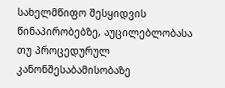სახელმწიფო შესყიდვის წინაპირობებზე, აუცილებლობასა თუ პროცედურულ კანონშესაბამისობაზე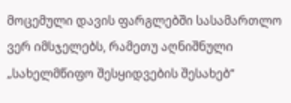მოცემული დავის ფარგლებში სასამართლო ვერ იმსჯელებს, რამეთუ აღნიშნული „სახელმწიფო შესყიდვების შესახებ“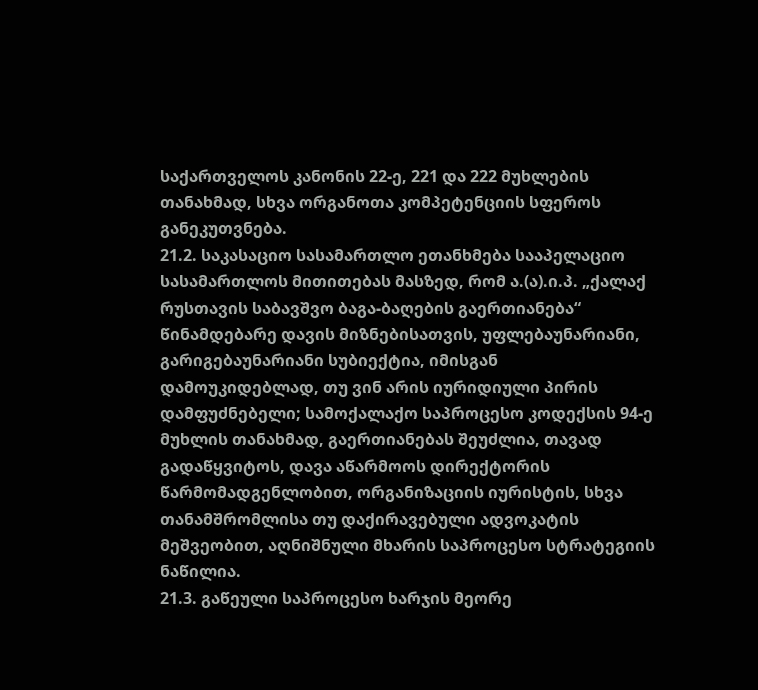საქართველოს კანონის 22-ე, 221 და 222 მუხლების თანახმად, სხვა ორგანოთა კომპეტენციის სფეროს განეკუთვნება.
21.2. საკასაციო სასამართლო ეთანხმება სააპელაციო სასამართლოს მითითებას მასზედ, რომ ა.(ა).ი.პ. „ქალაქ რუსთავის საბავშვო ბაგა-ბაღების გაერთიანება“ წინამდებარე დავის მიზნებისათვის, უფლებაუნარიანი, გარიგებაუნარიანი სუბიექტია, იმისგან დამოუკიდებლად, თუ ვინ არის იურიდიული პირის დამფუძნებელი; სამოქალაქო საპროცესო კოდექსის 94-ე მუხლის თანახმად, გაერთიანებას შეუძლია, თავად გადაწყვიტოს, დავა აწარმოოს დირექტორის წარმომადგენლობით, ორგანიზაციის იურისტის, სხვა თანამშრომლისა თუ დაქირავებული ადვოკატის მეშვეობით, აღნიშნული მხარის საპროცესო სტრატეგიის ნაწილია.
21.3. გაწეული საპროცესო ხარჯის მეორე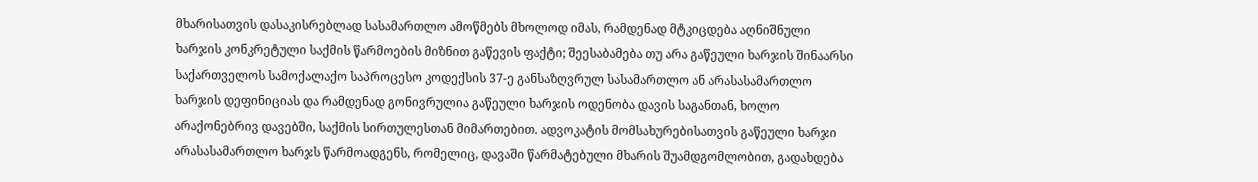მხარისათვის დასაკისრებლად სასამართლო ამოწმებს მხოლოდ იმას, რამდენად მტკიცდება აღნიშნული ხარჯის კონკრეტული საქმის წარმოების მიზნით გაწევის ფაქტი; შეესაბამება თუ არა გაწეული ხარჯის შინაარსი საქართველოს სამოქალაქო საპროცესო კოდექსის 37-ე განსაზღვრულ სასამართლო ან არასასამართლო ხარჯის დეფინიციას და რამდენად გონივრულია გაწეული ხარჯის ოდენობა დავის საგანთან, ხოლო არაქონებრივ დავებში, საქმის სირთულესთან მიმართებით. ადვოკატის მომსახურებისათვის გაწეული ხარჯი არასასამართლო ხარჯს წარმოადგენს, რომელიც, დავაში წარმატებული მხარის შუამდგომლობით, გადახდება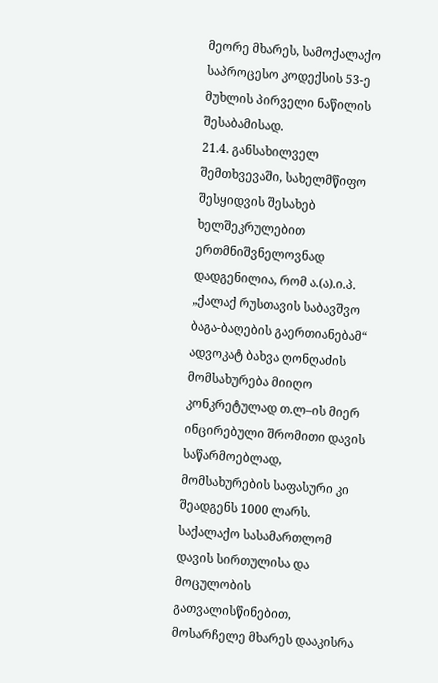მეორე მხარეს, სამოქალაქო საპროცესო კოდექსის 53-ე მუხლის პირველი ნაწილის შესაბამისად.
21.4. განსახილველ შემთხვევაში, სახელმწიფო შესყიდვის შესახებ ხელშეკრულებით ერთმნიშვნელოვნად დადგენილია, რომ ა.(ა).ი.პ. „ქალაქ რუსთავის საბავშვო ბაგა-ბაღების გაერთიანებამ“ ადვოკატ ბახვა ღონღაძის მომსახურება მიიღო კონკრეტულად თ.ლ–ის მიერ ინცირებული შრომითი დავის საწარმოებლად, მომსახურების საფასური კი შეადგენს 1000 ლარს. საქალაქო სასამართლომ დავის სირთულისა და მოცულობის გათვალისწინებით, მოსარჩელე მხარეს დააკისრა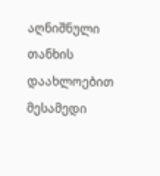აღნიშნული თანხის დაახლოებით მესამედი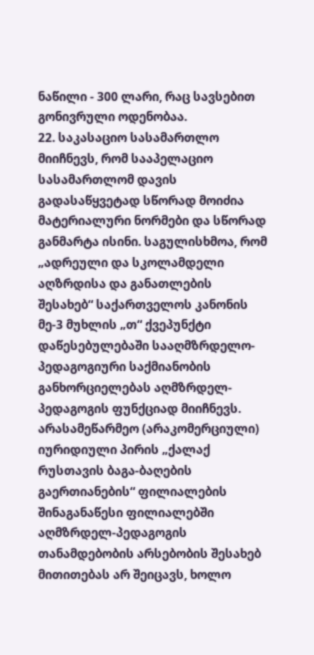ნაწილი - 300 ლარი, რაც სავსებით გონივრული ოდენობაა.
22. საკასაციო სასამართლო მიიჩნევს, რომ სააპელაციო სასამართლომ დავის გადასაწყვეტად სწორად მოიძია მატერიალური ნორმები და სწორად განმარტა ისინი. საგულისხმოა, რომ „ადრეული და სკოლამდელი აღზრდისა და განათლების შესახებ“ საქართველოს კანონის მე-3 მუხლის „თ“ ქვეპუნქტი დაწესებულებაში სააღმზრდელო-პედაგოგიური საქმიანობის განხორციელებას აღმზრდელ-პედაგოგის ფუნქციად მიიჩნევს. არასამეწარმეო (არაკომერციული) იურიდიული პირის „ქალაქ რუსთავის ბაგა-ბაღების გაერთიანების“ ფილიალების შინაგანაწესი ფილიალებში აღმზრდელ-პედაგოგის თანამდებობის არსებობის შესახებ მითითებას არ შეიცავს, ხოლო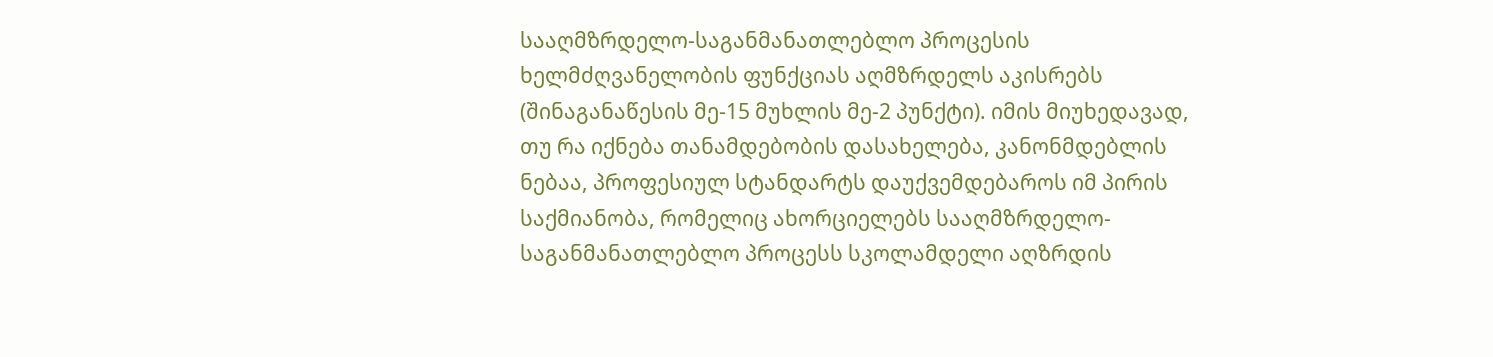სააღმზრდელო-საგანმანათლებლო პროცესის ხელმძღვანელობის ფუნქციას აღმზრდელს აკისრებს (შინაგანაწესის მე-15 მუხლის მე-2 პუნქტი). იმის მიუხედავად, თუ რა იქნება თანამდებობის დასახელება, კანონმდებლის ნებაა, პროფესიულ სტანდარტს დაუქვემდებაროს იმ პირის საქმიანობა, რომელიც ახორციელებს სააღმზრდელო-საგანმანათლებლო პროცესს სკოლამდელი აღზრდის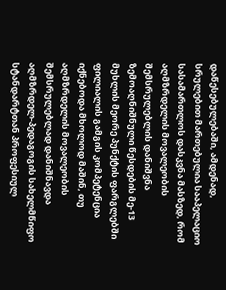დაწესებულებაში, ამდენად, სრულებით მართებულია სააპელაციო სასამართლოს დასკვნა მასზედ, რომ აღმზრდელის მოვალეობის შემსრულებლის დანიშვნა ზემოაღნიშნული წესდების მე-13 მუხლის მეორე პუნქტის ფარგლებში ფილიალის გამგის კომპეტენცია იქნებოდა მხოლოდ მაშინ, თუ აღმზრდელის მოვალეობის შემსრულებლად დანიშნავდა აღმზრდელ-პედაგოგის სახელმწიფო სტანდარტთან პროფესიულ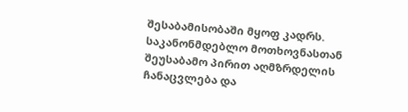შესაბამისობაში მყოფ კადრს. საკანონმდებლო მოთხოვნასთან შეუსაბამო პირით აღმზრდელის ჩანაცვლება და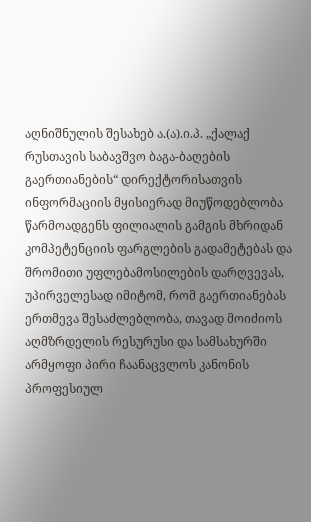აღნიშნულის შესახებ ა.(ა).ი.პ. „ქალაქ რუსთავის საბავშვო ბაგა-ბაღების გაერთიანების“ დირექტორისათვის ინფორმაციის მყისიერად მიუწოდებლობა წარმოადგენს ფილიალის გამგის მხრიდან კომპეტენციის ფარგლების გადამეტებას და შრომითი უფლებამოსილების დარღვევას, უპირველესად იმიტომ, რომ გაერთიანებას ერთმევა შესაძლებლობა, თავად მოიძიოს აღმზრდელის რესურუსი და სამსახურში არმყოფი პირი ჩაანაცვლოს კანონის პროფესიულ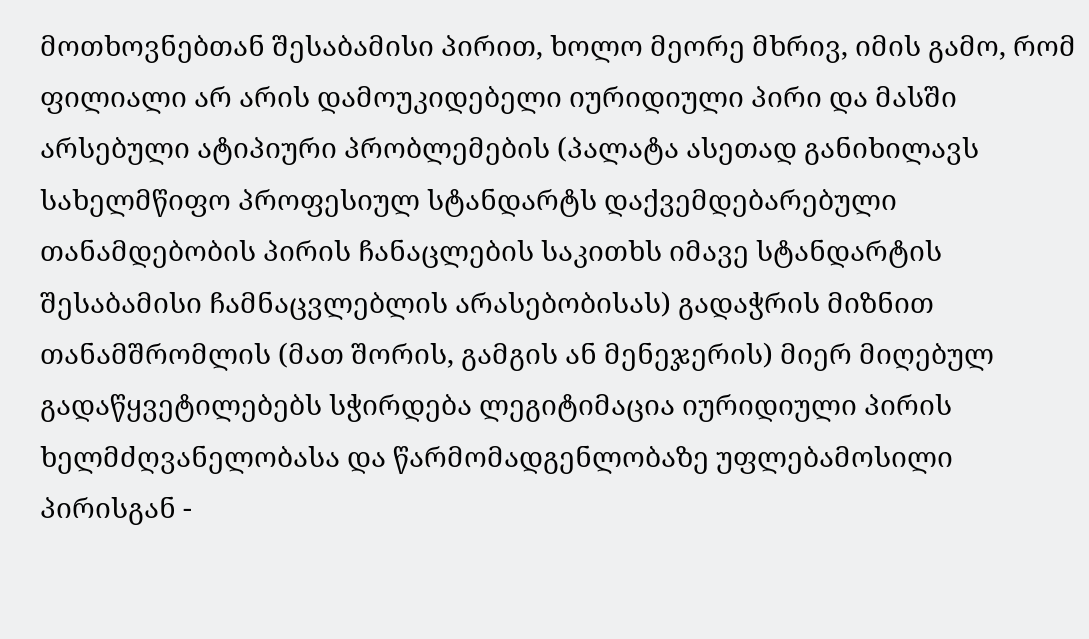მოთხოვნებთან შესაბამისი პირით, ხოლო მეორე მხრივ, იმის გამო, რომ ფილიალი არ არის დამოუკიდებელი იურიდიული პირი და მასში არსებული ატიპიური პრობლემების (პალატა ასეთად განიხილავს სახელმწიფო პროფესიულ სტანდარტს დაქვემდებარებული თანამდებობის პირის ჩანაცლების საკითხს იმავე სტანდარტის შესაბამისი ჩამნაცვლებლის არასებობისას) გადაჭრის მიზნით თანამშრომლის (მათ შორის, გამგის ან მენეჯერის) მიერ მიღებულ გადაწყვეტილებებს სჭირდება ლეგიტიმაცია იურიდიული პირის ხელმძღვანელობასა და წარმომადგენლობაზე უფლებამოსილი პირისგან -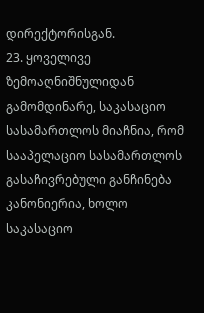დირექტორისგან.
23. ყოველივე ზემოაღნიშნულიდან გამომდინარე, საკასაციო სასამართლოს მიაჩნია, რომ სააპელაციო სასამართლოს გასაჩივრებული განჩინება კანონიერია, ხოლო საკასაციო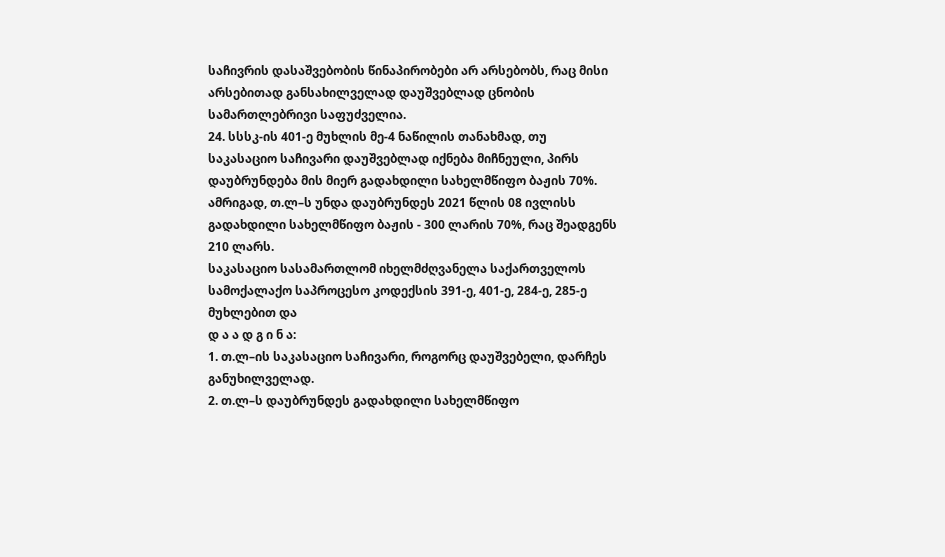საჩივრის დასაშვებობის წინაპირობები არ არსებობს, რაც მისი არსებითად განსახილველად დაუშვებლად ცნობის სამართლებრივი საფუძველია.
24. სსსკ-ის 401-ე მუხლის მე-4 ნაწილის თანახმად, თუ საკასაციო საჩივარი დაუშვებლად იქნება მიჩნეული, პირს დაუბრუნდება მის მიერ გადახდილი სახელმწიფო ბაჟის 70%. ამრიგად, თ.ლ–ს უნდა დაუბრუნდეს 2021 წლის 08 ივლისს გადახდილი სახელმწიფო ბაჟის - 300 ლარის 70%, რაც შეადგენს 210 ლარს.
საკასაციო სასამართლომ იხელმძღვანელა საქართველოს სამოქალაქო საპროცესო კოდექსის 391-ე, 401-ე, 284-ე, 285-ე მუხლებით და
დ ა ა დ გ ი ნ ა:
1. თ.ლ–ის საკასაციო საჩივარი, როგორც დაუშვებელი, დარჩეს განუხილველად.
2. თ.ლ–ს დაუბრუნდეს გადახდილი სახელმწიფო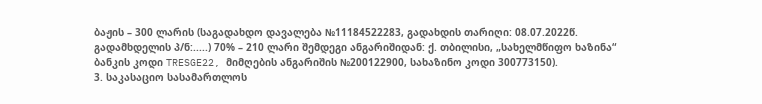ბაჟის – 300 ლარის (საგადახდო დავალება №11184522283, გადახდის თარიღი: 08.07.2022წ. გადამხდელის პ/ნ:.....) 70% – 210 ლარი შემდეგი ანგარიშიდან: ქ. თბილისი, „სახელმწიფო ხაზინა“ ბანკის კოდი TRESGE22, მიმღების ანგარიშის №200122900, სახაზინო კოდი 300773150).
3. საკასაციო სასამართლოს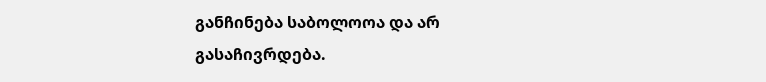განჩინება საბოლოოა და არ გასაჩივრდება.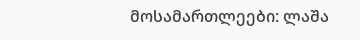მოსამართლეები: ლაშა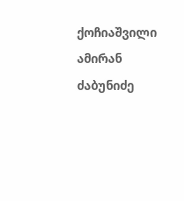ქოჩიაშვილი
ამირან ძაბუნიძე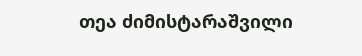თეა ძიმისტარაშვილი